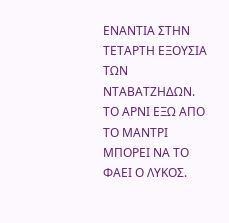ΕΝΑΝΤΙΑ ΣΤΗΝ ΤΕΤΑΡΤΗ ΕΞΟΥΣΙA ΤΩΝ ΝΤΑΒΑΤΖΗΔΩΝ. ΤΟ ΑΡΝΙ ΕΞΩ ΑΠΟ ΤΟ ΜΑΝΤΡΙ ΜΠΟΡΕΙ ΝΑ ΤΟ ΦΑΕΙ Ο ΛΥΚΟΣ.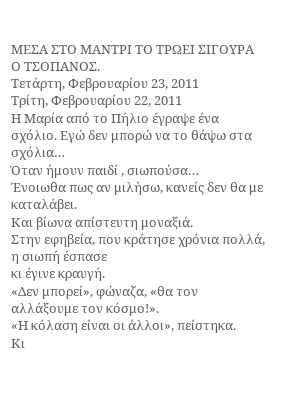ΜΕΣΑ ΣΤΟ ΜΑΝΤΡΙ ΤΟ ΤΡΩΕΙ ΣΙΓΟΥΡΑ Ο ΤΣΟΠΑΝΟΣ.
Τετάρτη, Φεβρουαρίου 23, 2011
Τρίτη, Φεβρουαρίου 22, 2011
Η Μαρία από το Πήλιο έγραψε ένα σχόλιο. Εγώ δεν μπορώ να το θάψω στα σχόλια…
Όταν ήμουν παιδί , σιωπούσα…
Ένοιωθα πως αν μιλήσω, κανείς δεν θα με καταλάβει.
Και βίωνα απίστευτη μοναξιά.
Στην εφηβεία, που κράτησε χρόνια πολλά, η σιωπή έσπασε
κι έγινε κραυγή.
«Δεν μπορεί», φώναζα, «θα τον αλλάξουμε τον κόσμο!».
«Η κόλαση είναι οι άλλοι», πείστηκα.
Κι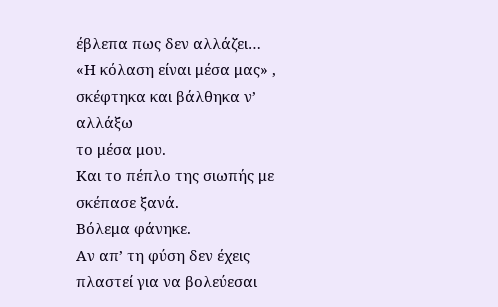έβλεπα πως δεν αλλάζει…
«Η κόλαση είναι μέσα μας» , σκέφτηκα και βάλθηκα ν’ αλλάξω
το μέσα μου.
Και το πέπλο της σιωπής με σκέπασε ξανά.
Βόλεμα φάνηκε.
Αν απ’ τη φύση δεν έχεις πλαστεί για να βολεύεσαι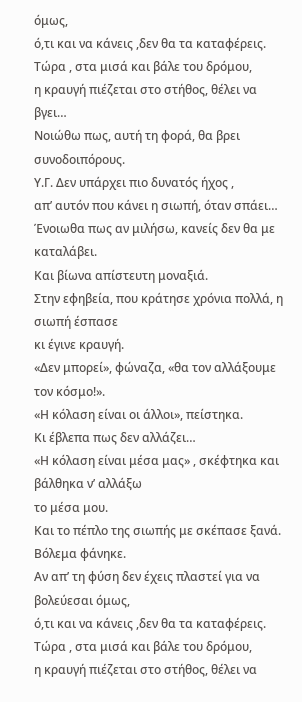όμως,
ό,τι και να κάνεις ,δεν θα τα καταφέρεις.
Τώρα , στα μισά και βάλε του δρόμου,
η κραυγή πιέζεται στο στήθος, θέλει να βγει…
Νοιώθω πως, αυτή τη φορά, θα βρει συνοδοιπόρους.
Υ.Γ. Δεν υπάρχει πιο δυνατός ήχος ,
απ’ αυτόν που κάνει η σιωπή, όταν σπάει…
Ένοιωθα πως αν μιλήσω, κανείς δεν θα με καταλάβει.
Και βίωνα απίστευτη μοναξιά.
Στην εφηβεία, που κράτησε χρόνια πολλά, η σιωπή έσπασε
κι έγινε κραυγή.
«Δεν μπορεί», φώναζα, «θα τον αλλάξουμε τον κόσμο!».
«Η κόλαση είναι οι άλλοι», πείστηκα.
Κι έβλεπα πως δεν αλλάζει…
«Η κόλαση είναι μέσα μας» , σκέφτηκα και βάλθηκα ν’ αλλάξω
το μέσα μου.
Και το πέπλο της σιωπής με σκέπασε ξανά.
Βόλεμα φάνηκε.
Αν απ’ τη φύση δεν έχεις πλαστεί για να βολεύεσαι όμως,
ό,τι και να κάνεις ,δεν θα τα καταφέρεις.
Τώρα , στα μισά και βάλε του δρόμου,
η κραυγή πιέζεται στο στήθος, θέλει να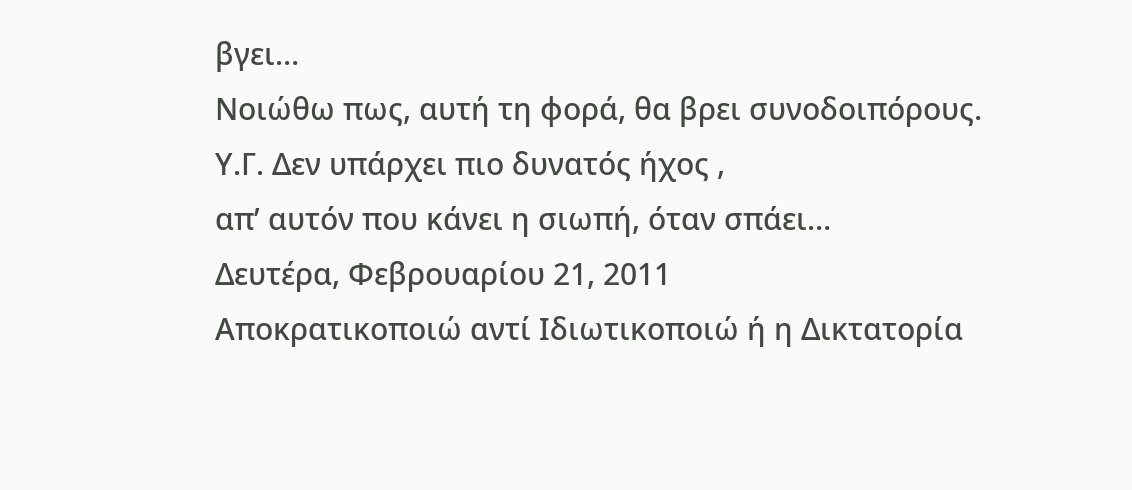βγει…
Νοιώθω πως, αυτή τη φορά, θα βρει συνοδοιπόρους.
Υ.Γ. Δεν υπάρχει πιο δυνατός ήχος ,
απ’ αυτόν που κάνει η σιωπή, όταν σπάει…
Δευτέρα, Φεβρουαρίου 21, 2011
Αποκρατικοποιώ αντί Ιδιωτικοποιώ ή η Δικτατορία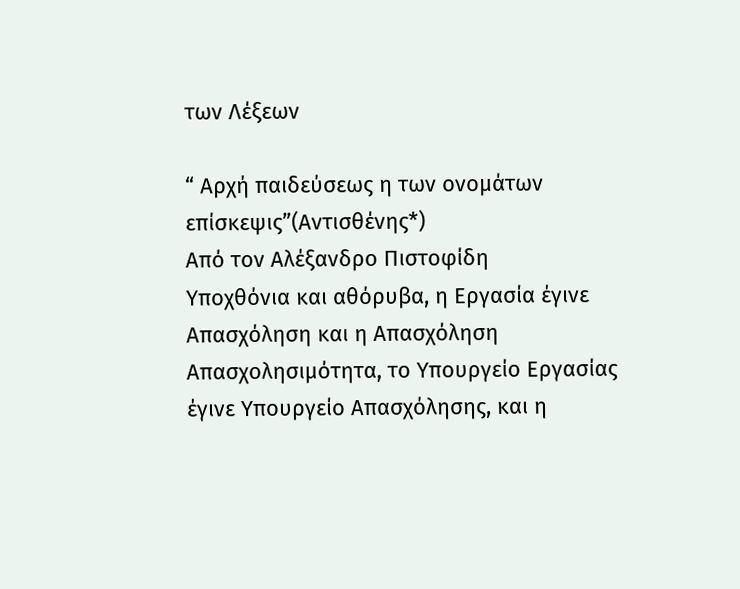των Λέξεων

“ Αρχή παιδεύσεως η των ονομάτων επίσκεψις”(Αντισθένης*)
Aπό τον Αλέξανδρο Πιστοφίδη
Υποχθόνια και αθόρυβα, η Εργασία έγινε Απασχόληση και η Απασχόληση Απασχολησιμότητα, το Υπουργείο Εργασίας έγινε Υπουργείο Απασχόλησης, και η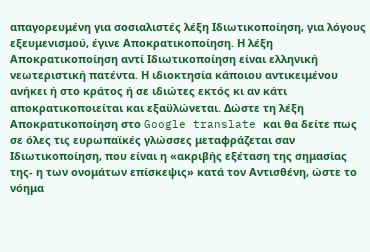απαγορευμένη για σοσιαλιστές λέξη Ιδιωτικοποίηση, για λόγους εξευμενισμού, έγινε Αποκρατικοποίηση. Η λέξη Αποκρατικοποίηση αντί Ιδιωτικοποίηση είναι ελληνική νεωτεριστική πατέντα. Η ιδιοκτησία κάποιου αντικειμένου ανήκει ή στο κράτος ή σε ιδιώτες εκτός κι αν κάτι αποκρατικοποιείται και εξαϋλώνεται. Δώστε τη λέξη Αποκρατικοποίηση στο Google translate και θα δείτε πως σε όλες τις ευρωπαϊκές γλώσσες μεταφράζεται σαν Ιδιωτικοποίηση, που είναι η «ακριβής εξέταση της σημασίας της- η των ονομάτων επίσκεψις» κατά τον Αντισθένη, ώστε το νόημα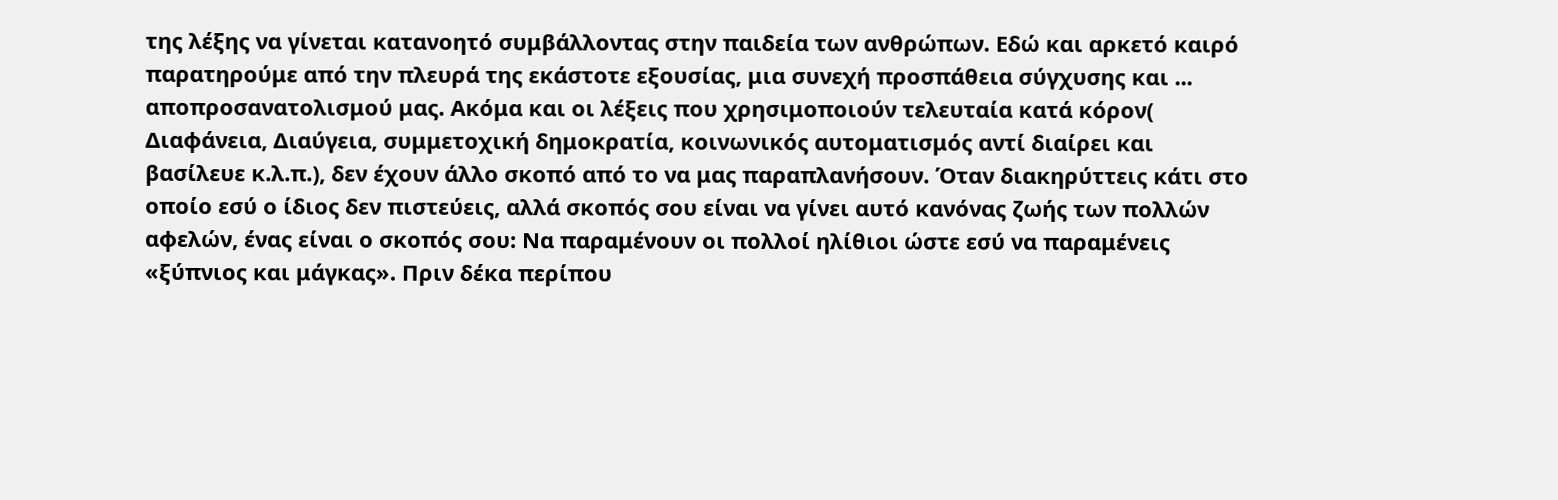της λέξης να γίνεται κατανοητό συμβάλλοντας στην παιδεία των ανθρώπων. Εδώ και αρκετό καιρό παρατηρούμε από την πλευρά της εκάστοτε εξουσίας, μια συνεχή προσπάθεια σύγχυσης και ...
αποπροσανατολισμού μας. Ακόμα και οι λέξεις που χρησιμοποιούν τελευταία κατά κόρον( Διαφάνεια, Διαύγεια, συμμετοχική δημοκρατία, κοινωνικός αυτοματισμός αντί διαίρει και βασίλευε κ.λ.π.), δεν έχουν άλλο σκοπό από το να μας παραπλανήσουν. Όταν διακηρύττεις κάτι στο οποίο εσύ ο ίδιος δεν πιστεύεις, αλλά σκοπός σου είναι να γίνει αυτό κανόνας ζωής των πολλών αφελών, ένας είναι ο σκοπός σου: Να παραμένουν οι πολλοί ηλίθιοι ώστε εσύ να παραμένεις «ξύπνιος και μάγκας». Πριν δέκα περίπου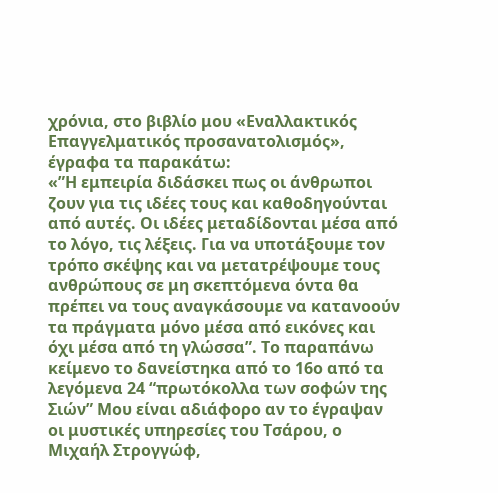χρόνια, στο βιβλίο μου «Εναλλακτικός Επαγγελματικός προσανατολισμός», έγραφα τα παρακάτω:
«”Η εμπειρία διδάσκει πως οι άνθρωποι ζουν για τις ιδέες τους και καθοδηγούνται από αυτές. Οι ιδέες μεταδίδονται μέσα από το λόγο, τις λέξεις. Για να υποτάξουμε τον τρόπο σκέψης και να μετατρέψουμε τους ανθρώπους σε μη σκεπτόμενα όντα θα πρέπει να τους αναγκάσουμε να κατανοούν τα πράγματα μόνο μέσα από εικόνες και όχι μέσα από τη γλώσσα”. Το παραπάνω κείμενο το δανείστηκα από το 16ο από τα λεγόμενα 24 “πρωτόκολλα των σοφών της Σιών” Μου είναι αδιάφορο αν το έγραψαν οι μυστικές υπηρεσίες του Τσάρου, ο Μιχαήλ Στρογγώφ,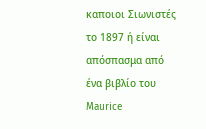καποιοι Σιωνιστές το 1897 ή είναι απόσπασμα από ένα βιβλίο του Maurice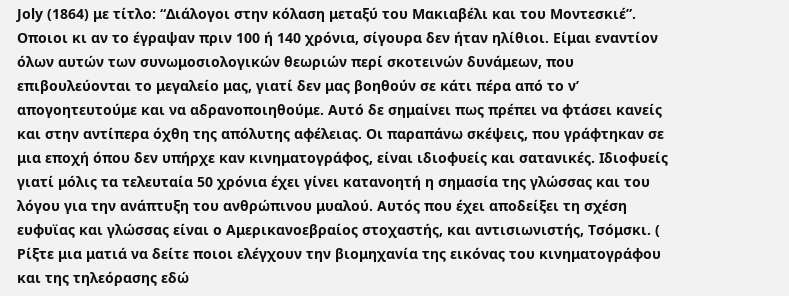Joly (1864) με τίτλο: “Διάλογοι στην κόλαση μεταξύ του Μακιαβέλι και του Μοντεσκιέ”. Οποιοι κι αν το έγραψαν πριν 100 ή 140 χρόνια, σίγουρα δεν ήταν ηλίθιοι. Είμαι εναντίον όλων αυτών των συνωμοσιολογικών θεωριών περί σκοτεινών δυνάμεων, που επιβουλεύονται το μεγαλείο μας, γιατί δεν μας βοηθούν σε κάτι πέρα από το ν’ απογοητευτούμε και να αδρανοποιηθούμε. Αυτό δε σημαίνει πως πρέπει να φτάσει κανείς και στην αντίπερα όχθη της απόλυτης αφέλειας. Οι παραπάνω σκέψεις, που γράφτηκαν σε μια εποχή όπου δεν υπήρχε καν κινηματογράφος, είναι ιδιοφυείς και σατανικές. Ιδιοφυείς γιατί μόλις τα τελευταία 50 χρόνια έχει γίνει κατανοητή η σημασία της γλώσσας και του λόγου για την ανάπτυξη του ανθρώπινου μυαλού. Αυτός που έχει αποδείξει τη σχέση ευφυϊας και γλώσσας είναι ο Αμερικανοεβραίος στοχαστής, και αντισιωνιστής, Τσόμσκι. ( Ρίξτε μια ματιά να δείτε ποιοι ελέγχουν την βιομηχανία της εικόνας του κινηματογράφου και της τηλεόρασης εδώ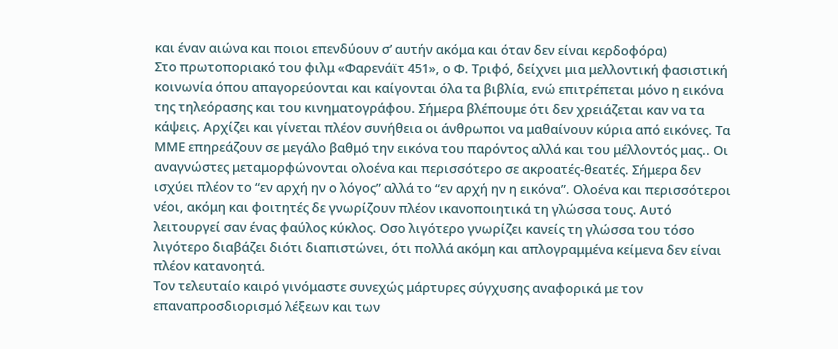και έναν αιώνα και ποιοι επενδύουν σ’ αυτήν ακόμα και όταν δεν είναι κερδοφόρα)
Στο πρωτοποριακό του φιλμ «Φαρενάϊτ 451», ο Φ. Τριφό, δείχνει μια μελλοντική φασιστική κοινωνία όπου απαγορεύονται και καίγονται όλα τα βιβλία, ενώ επιτρέπεται μόνο η εικόνα της τηλεόρασης και του κινηματογράφου. Σήμερα βλέπουμε ότι δεν χρειάζεται καν να τα κάψεις. Αρχίζει και γίνεται πλέον συνήθεια οι άνθρωποι να μαθαίνουν κύρια από εικόνες. Τα ΜΜΕ επηρεάζουν σε μεγάλο βαθμό την εικόνα του παρόντος αλλά και του μέλλοντός μας.. Οι αναγνώστες μεταμορφώνονται ολοένα και περισσότερο σε ακροατές-θεατές. Σήμερα δεν ισχύει πλέον το “εν αρχή ην ο λόγος” αλλά το “εν αρχή ην η εικόνα”. Ολοένα και περισσότεροι νέοι, ακόμη και φοιτητές δε γνωρίζουν πλέον ικανοποιητικά τη γλώσσα τους. Αυτό λειτουργεί σαν ένας φαύλος κύκλος. Οσο λιγότερο γνωρίζει κανείς τη γλώσσα του τόσο λιγότερο διαβάζει διότι διαπιστώνει, ότι πολλά ακόμη και απλογραμμένα κείμενα δεν είναι πλέον κατανοητά.
Τον τελευταίο καιρό γινόμαστε συνεχώς μάρτυρες σύγχυσης αναφορικά με τον επαναπροσδιορισμό λέξεων και των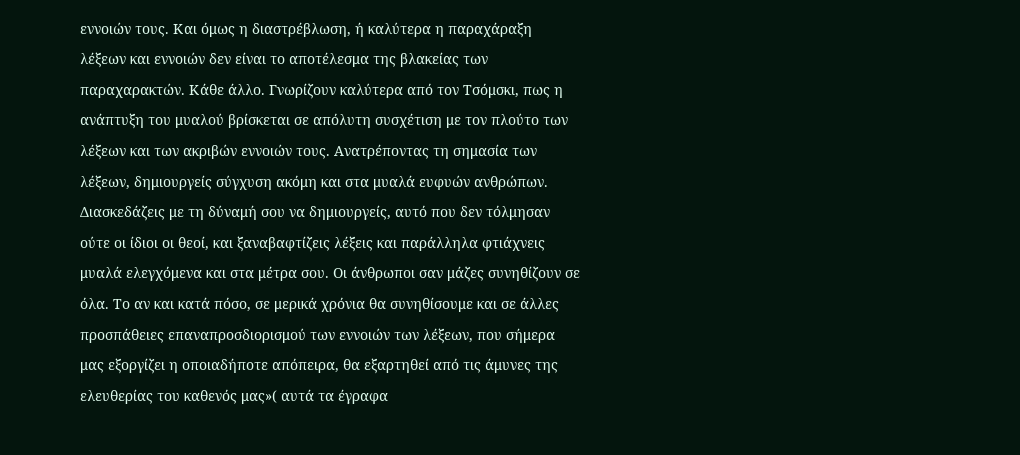εννοιών τους. Και όμως η διαστρέβλωση, ή καλύτερα η παραχάραξη λέξεων και εννοιών δεν είναι το αποτέλεσμα της βλακείας των παραχαρακτών. Κάθε άλλο. Γνωρίζουν καλύτερα από τον Τσόμσκι, πως η ανάπτυξη του μυαλού βρίσκεται σε απόλυτη συσχέτιση με τον πλούτο των λέξεων και των ακριβών εννοιών τους. Ανατρέποντας τη σημασία των λέξεων, δημιουργείς σύγχυση ακόμη και στα μυαλά ευφυών ανθρώπων. Διασκεδάζεις με τη δύναμή σου να δημιουργείς, αυτό που δεν τόλμησαν ούτε οι ίδιοι οι θεοί, και ξαναβαφτίζεις λέξεις και παράλληλα φτιάχνεις μυαλά ελεγχόμενα και στα μέτρα σου. Οι άνθρωποι σαν μάζες συνηθίζουν σε όλα. Το αν και κατά πόσο, σε μερικά χρόνια θα συνηθίσουμε και σε άλλες προσπάθειες επαναπροσδιορισμού των εννοιών των λέξεων, που σήμερα μας εξοργίζει η οποιαδήποτε απόπειρα, θα εξαρτηθεί από τις άμυνες της ελευθερίας του καθενός μας»( αυτά τα έγραφα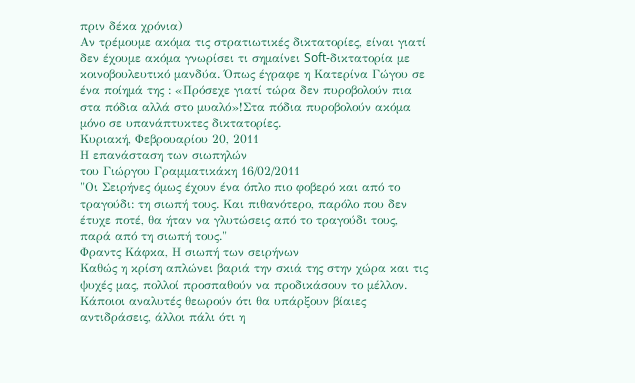πριν δέκα χρόνια)
Αν τρέμουμε ακόμα τις στρατιωτικές δικτατορίες, είναι γιατί δεν έχουμε ακόμα γνωρίσει τι σημαίνει Soft-δικτατορία με κοινοβουλευτικό μανδύα. Όπως έγραφε η Κατερίνα Γώγου σε ένα ποίημά της : «Πρόσεχε γιατί τώρα δεν πυροβολούν πια στα πόδια αλλά στο μυαλό»!Στα πόδια πυροβολούν ακόμα μόνο σε υπανάπτυκτες δικτατορίες.
Κυριακή, Φεβρουαρίου 20, 2011
Η επανάσταση των σιωπηλών
του Γιώργου Γραμματικάκη 16/02/2011
"Οι Σειρήνες όμως έχουν ένα όπλο πιο φοβερό και από το τραγούδι: τη σιωπή τους. Και πιθανότερο, παρόλο που δεν έτυχε ποτέ, θα ήταν να γλυτώσεις από το τραγούδι τους, παρά από τη σιωπή τους."
Φραντς Κάφκα, Η σιωπή των σειρήνων
Καθώς η κρίση απλώνει βαριά την σκιά της στην χώρα και τις ψυχές μας, πολλοί προσπαθούν να προδικάσουν το μέλλον. Κάποιοι αναλυτές θεωρούν ότι θα υπάρξουν βίαιες αντιδράσεις, άλλοι πάλι ότι η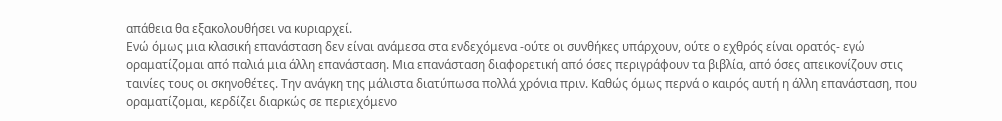απάθεια θα εξακολουθήσει να κυριαρχεί.
Ενώ όμως μια κλασική επανάσταση δεν είναι ανάμεσα στα ενδεχόμενα -ούτε οι συνθήκες υπάρχουν, ούτε ο εχθρός είναι ορατός- εγώ οραματίζομαι από παλιά μια άλλη επανάσταση. Μια επανάσταση διαφορετική από όσες περιγράφουν τα βιβλία, από όσες απεικονίζουν στις ταινίες τους οι σκηνοθέτες. Την ανάγκη της μάλιστα διατύπωσα πολλά χρόνια πριν. Kαθώς όμως περνά ο καιρός αυτή η άλλη επανάσταση, που οραματίζομαι, κερδίζει διαρκώς σε περιεχόμενο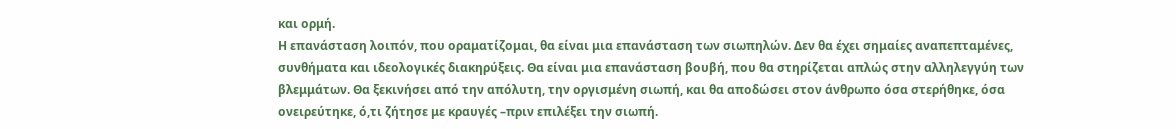και ορμή.
Η επανάσταση λοιπόν, που οραματίζομαι, θα είναι μια επανάσταση των σιωπηλών. Δεν θα έχει σημαίες αναπεπταμένες, συνθήματα και ιδεολογικές διακηρύξεις. Θα είναι μια επανάσταση βουβή, που θα στηρίζεται απλώς στην αλληλεγγύη των βλεμμάτων. Θα ξεκινήσει από την απόλυτη, την οργισμένη σιωπή, και θα αποδώσει στον άνθρωπο όσα στερήθηκε, όσα ονειρεύτηκε, ό,τι ζήτησε με κραυγές –πριν επιλέξει την σιωπή.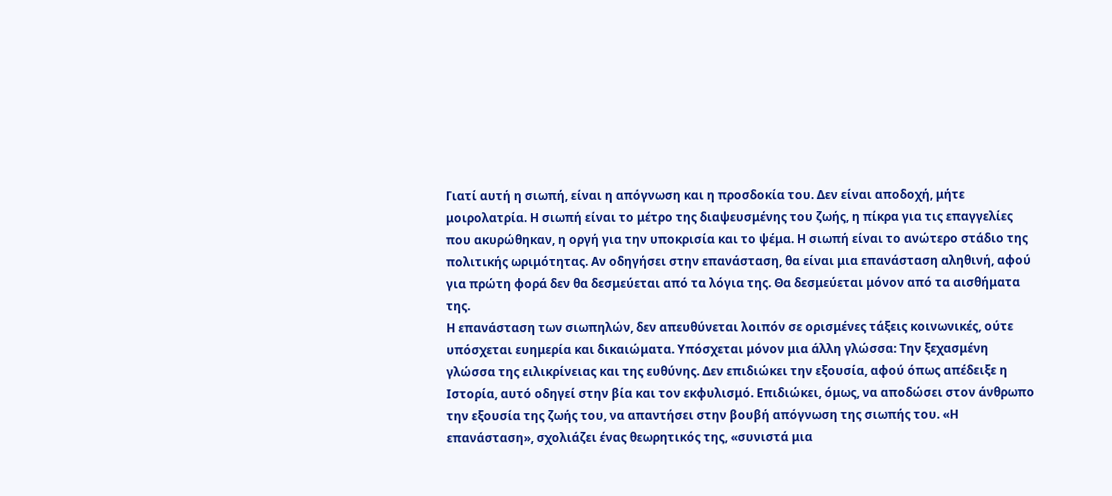Γιατί αυτή η σιωπή, είναι η απόγνωση και η προσδοκία του. Δεν είναι αποδοχή, μήτε μοιρολατρία. Η σιωπή είναι το μέτρο της διαψευσμένης του ζωής, η πίκρα για τις επαγγελίες που ακυρώθηκαν, η οργή για την υποκρισία και το ψέμα. Η σιωπή είναι το ανώτερο στάδιο της πολιτικής ωριμότητας. Αν οδηγήσει στην επανάσταση, θα είναι μια επανάσταση αληθινή, αφού για πρώτη φορά δεν θα δεσμεύεται από τα λόγια της. Θα δεσμεύεται μόνον από τα αισθήματα της.
Η επανάσταση των σιωπηλών, δεν απευθύνεται λοιπόν σε ορισμένες τάξεις κοινωνικές, ούτε υπόσχεται ευημερία και δικαιώματα. Υπόσχεται μόνον μια άλλη γλώσσα: Την ξεχασμένη γλώσσα της ειλικρίνειας και της ευθύνης. Δεν επιδιώκει την εξουσία, αφού όπως απέδειξε η Iστορία, αυτό οδηγεί στην βία και τον εκφυλισμό. Επιδιώκει, όμως, να αποδώσει στον άνθρωπο την εξουσία της ζωής του, να απαντήσει στην βουβή απόγνωση της σιωπής του. «Η επανάσταση», σχολιάζει ένας θεωρητικός της, «συνιστά μια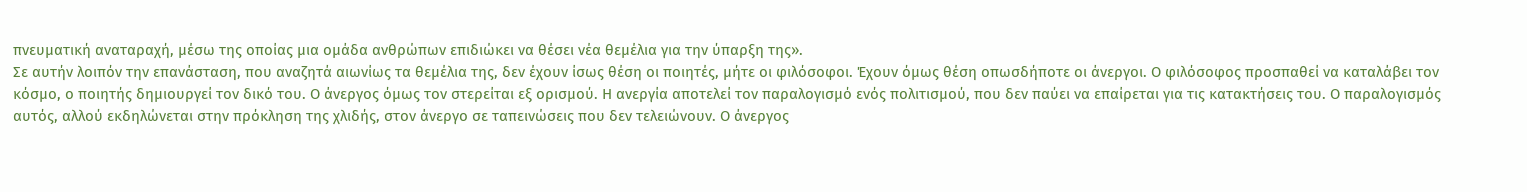πνευματική αναταραχή, μέσω της οποίας μια ομάδα ανθρώπων επιδιώκει να θέσει νέα θεμέλια για την ύπαρξη της».
Σε αυτήν λοιπόν την επανάσταση, που αναζητά αιωνίως τα θεμέλια της, δεν έχουν ίσως θέση οι ποιητές, μήτε οι φιλόσοφοι. Έχουν όμως θέση οπωσδήποτε οι άνεργοι. Ο φιλόσοφος προσπαθεί να καταλάβει τον κόσμο, ο ποιητής δημιουργεί τον δικό του. Ο άνεργος όμως τον στερείται εξ ορισμού. Η ανεργία αποτελεί τον παραλογισμό ενός πολιτισμού, που δεν παύει να επαίρεται για τις κατακτήσεις του. Ο παραλογισμός αυτός, αλλού εκδηλώνεται στην πρόκληση της χλιδής, στον άνεργο σε ταπεινώσεις που δεν τελειώνουν. Ο άνεργος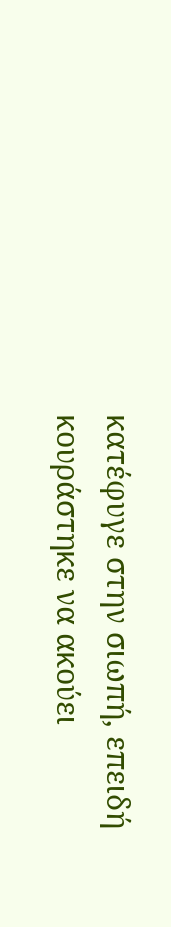κατέφυγε στην σιωπή, επειδή κουράστηκε να ακούει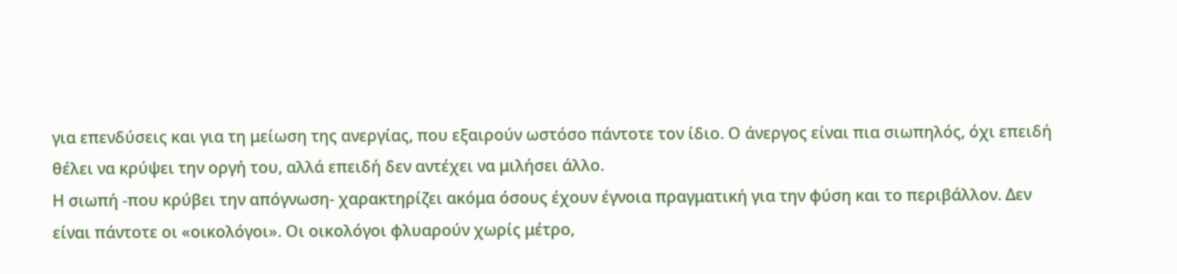για επενδύσεις και για τη μείωση της ανεργίας, που εξαιρούν ωστόσο πάντοτε τον ίδιο. Ο άνεργος είναι πια σιωπηλός, όχι επειδή θέλει να κρύψει την οργή του, αλλά επειδή δεν αντέχει να μιλήσει άλλο.
Η σιωπή -που κρύβει την απόγνωση- χαρακτηρίζει ακόμα όσους έχουν έγνοια πραγματική για την φύση και το περιβάλλον. Δεν είναι πάντοτε οι «οικολόγοι». Οι οικολόγοι φλυαρούν χωρίς μέτρο,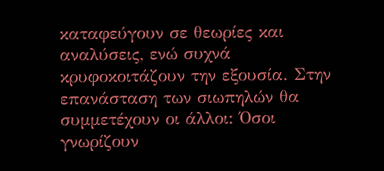καταφεύγουν σε θεωρίες και αναλύσεις, ενώ συχνά κρυφοκοιτάζουν την εξουσία. Στην επανάσταση των σιωπηλών θα συμμετέχουν οι άλλοι: Όσοι γνωρίζουν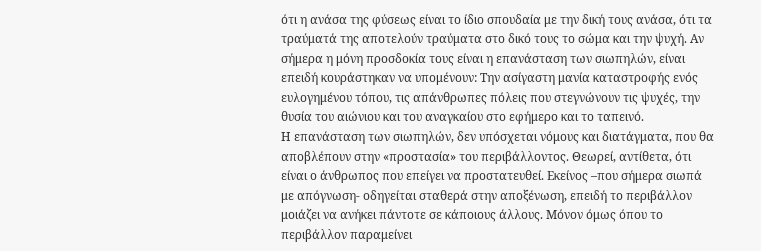ότι η ανάσα της φύσεως είναι το ίδιο σπουδαία με την δική τους ανάσα, ότι τα τραύματά της αποτελούν τραύματα στο δικό τους το σώμα και την ψυχή. Αν σήμερα η μόνη προσδοκία τους είναι η επανάσταση των σιωπηλών, είναι επειδή κουράστηκαν να υπομένουν: Την ασίγαστη μανία καταστροφής ενός ευλογημένου τόπου, τις απάνθρωπες πόλεις που στεγνώνουν τις ψυχές, την θυσία του αιώνιου και του αναγκαίου στο εφήμερο και το ταπεινό.
Η επανάσταση των σιωπηλών, δεν υπόσχεται νόμους και διατάγματα, που θα αποβλέπουν στην «προστασία» του περιβάλλοντος. Θεωρεί, αντίθετα, ότι είναι ο άνθρωπος που επείγει να προστατευθεί. Εκείνος –που σήμερα σιωπά με απόγνωση- οδηγείται σταθερά στην αποξένωση, επειδή το περιβάλλον μοιάζει να ανήκει πάντοτε σε κάποιους άλλους. Μόνον όμως όπου το περιβάλλον παραμείνει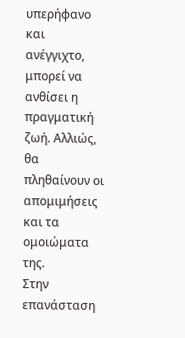υπερήφανο και ανέγγιχτο, μπορεί να ανθίσει η πραγματική ζωή. Αλλιώς, θα πληθαίνουν οι απομιμήσεις και τα ομοιώματα της.
Στην επανάσταση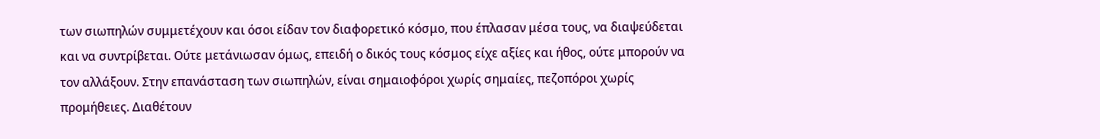των σιωπηλών συμμετέχουν και όσοι είδαν τον διαφορετικό κόσμο, που έπλασαν μέσα τους, να διαψεύδεται και να συντρίβεται. Ούτε μετάνιωσαν όμως, επειδή ο δικός τους κόσμος είχε αξίες και ήθος, ούτε μπορούν να τον αλλάξουν. Στην επανάσταση των σιωπηλών, είναι σημαιοφόροι χωρίς σημαίες, πεζοπόροι χωρίς προμήθειες. Διαθέτουν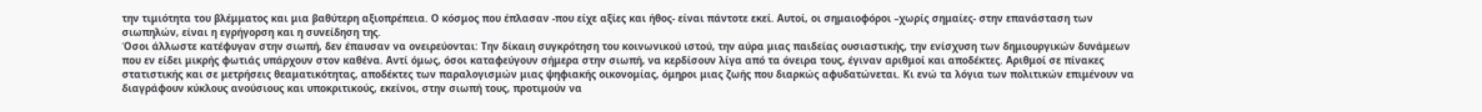την τιμιότητα του βλέμματος και μια βαθύτερη αξιοπρέπεια. Ο κόσμος που έπλασαν -που είχε αξίες και ήθος- είναι πάντοτε εκεί. Αυτοί, οι σημαιοφόροι –χωρίς σημαίες- στην επανάσταση των σιωπηλών, είναι η εγρήγορση και η συνείδηση της.
Όσοι άλλωστε κατέφυγαν στην σιωπή, δεν έπαυσαν να ονειρεύονται: Την δίκαιη συγκρότηση του κοινωνικού ιστού, την αύρα μιας παιδείας ουσιαστικής, την ενίσχυση των δημιουργικών δυνάμεων που εν είδει μικρής φωτιάς υπάρχουν στον καθένα. Αντί όμως, όσοι καταφεύγουν σήμερα στην σιωπή, να κερδίσουν λίγα από τα όνειρα τους, έγιναν αριθμοί και αποδέκτες. Αριθμοί σε πίνακες στατιστικής και σε μετρήσεις θεαματικότητας, αποδέκτες των παραλογισμών μιας ψηφιακής οικονομίας, όμηροι μιας ζωής που διαρκώς αφυδατώνεται. Κι ενώ τα λόγια των πολιτικών επιμένουν να διαγράφουν κύκλους ανούσιους και υποκριτικούς, εκείνοι, στην σιωπή τους, προτιμούν να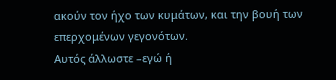ακούν τον ήχο των κυμάτων, και την βουή των επερχομένων γεγονότων.
Αυτός άλλωστε –εγώ ή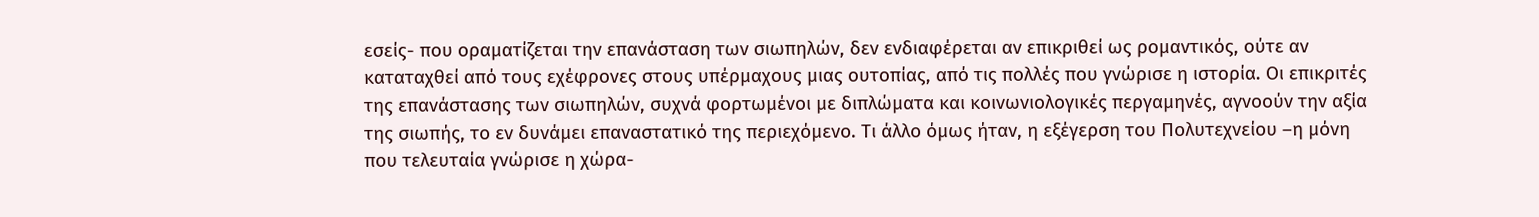εσείς- που οραματίζεται την επανάσταση των σιωπηλών, δεν ενδιαφέρεται αν επικριθεί ως ρομαντικός, ούτε αν καταταχθεί από τους εχέφρονες στους υπέρμαχους μιας ουτοπίας, από τις πολλές που γνώρισε η ιστορία. Οι επικριτές της επανάστασης των σιωπηλών, συχνά φορτωμένοι με διπλώματα και κοινωνιολογικές περγαμηνές, αγνοούν την αξία της σιωπής, το εν δυνάμει επαναστατικό της περιεχόμενο. Τι άλλο όμως ήταν, η εξέγερση του Πολυτεχνείου –η μόνη που τελευταία γνώρισε η χώρα-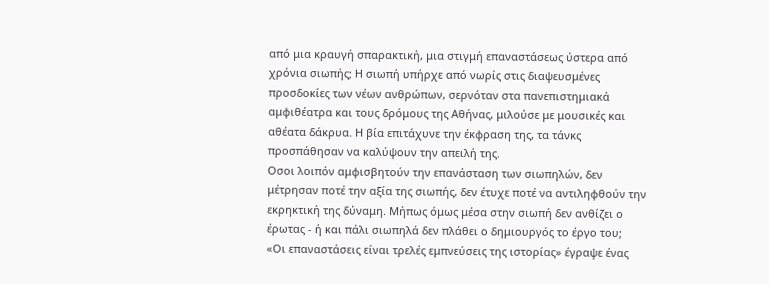από μια κραυγή σπαρακτική, μια στιγμή επαναστάσεως ύστερα από χρόνια σιωπής; Η σιωπή υπήρχε από νωρίς στις διαψευσμένες προσδοκίες των νέων ανθρώπων, σερνόταν στα πανεπιστημιακά αμφιθέατρα και τους δρόμους της Αθήνας, μιλούσε με μουσικές και αθέατα δάκρυα. Η βία επιτάχυνε την έκφραση της, τα τάνκς προσπάθησαν να καλύψουν την απειλή της.
Οσοι λοιπόν αμφισβητούν την επανάσταση των σιωπηλών, δεν μέτρησαν ποτέ την αξία της σιωπής, δεν έτυχε ποτέ να αντιληφθούν την εκρηκτική της δύναμη. Μήπως όμως μέσα στην σιωπή δεν ανθίζει ο έρωτας - ή και πάλι σιωπηλά δεν πλάθει ο δημιουργός το έργο του;
«Οι επαναστάσεις είναι τρελές εμπνεύσεις της ιστορίας» έγραψε ένας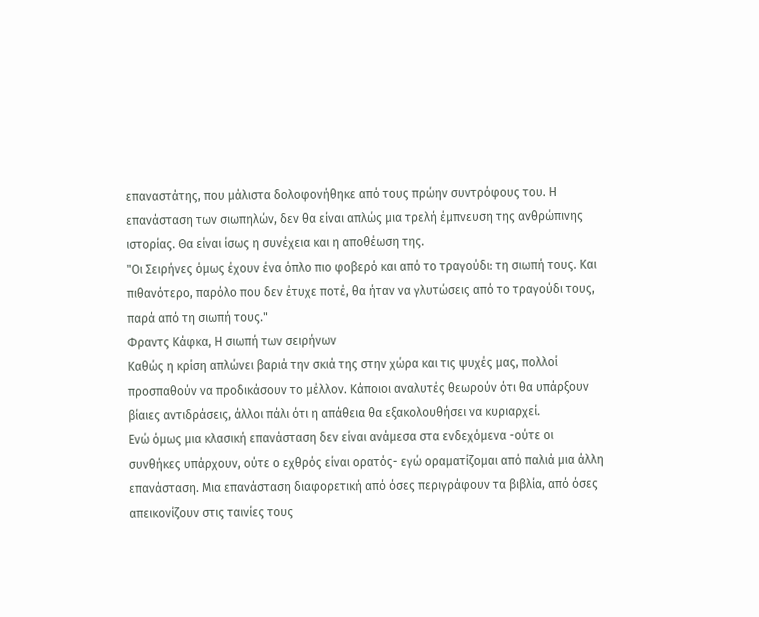επαναστάτης, που μάλιστα δολοφονήθηκε από τους πρώην συντρόφους του. Η επανάσταση των σιωπηλών, δεν θα είναι απλώς μια τρελή έμπνευση της ανθρώπινης ιστορίας. Θα είναι ίσως η συνέχεια και η αποθέωση της.
"Οι Σειρήνες όμως έχουν ένα όπλο πιο φοβερό και από το τραγούδι: τη σιωπή τους. Και πιθανότερο, παρόλο που δεν έτυχε ποτέ, θα ήταν να γλυτώσεις από το τραγούδι τους, παρά από τη σιωπή τους."
Φραντς Κάφκα, Η σιωπή των σειρήνων
Καθώς η κρίση απλώνει βαριά την σκιά της στην χώρα και τις ψυχές μας, πολλοί προσπαθούν να προδικάσουν το μέλλον. Κάποιοι αναλυτές θεωρούν ότι θα υπάρξουν βίαιες αντιδράσεις, άλλοι πάλι ότι η απάθεια θα εξακολουθήσει να κυριαρχεί.
Ενώ όμως μια κλασική επανάσταση δεν είναι ανάμεσα στα ενδεχόμενα -ούτε οι συνθήκες υπάρχουν, ούτε ο εχθρός είναι ορατός- εγώ οραματίζομαι από παλιά μια άλλη επανάσταση. Μια επανάσταση διαφορετική από όσες περιγράφουν τα βιβλία, από όσες απεικονίζουν στις ταινίες τους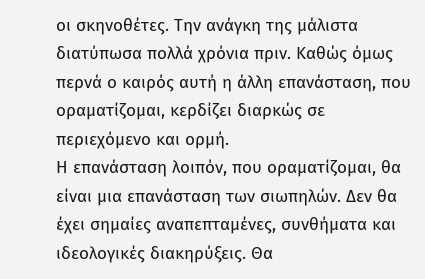οι σκηνοθέτες. Την ανάγκη της μάλιστα διατύπωσα πολλά χρόνια πριν. Kαθώς όμως περνά ο καιρός αυτή η άλλη επανάσταση, που οραματίζομαι, κερδίζει διαρκώς σε περιεχόμενο και ορμή.
Η επανάσταση λοιπόν, που οραματίζομαι, θα είναι μια επανάσταση των σιωπηλών. Δεν θα έχει σημαίες αναπεπταμένες, συνθήματα και ιδεολογικές διακηρύξεις. Θα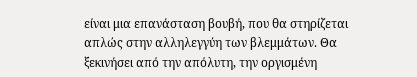είναι μια επανάσταση βουβή, που θα στηρίζεται απλώς στην αλληλεγγύη των βλεμμάτων. Θα ξεκινήσει από την απόλυτη, την οργισμένη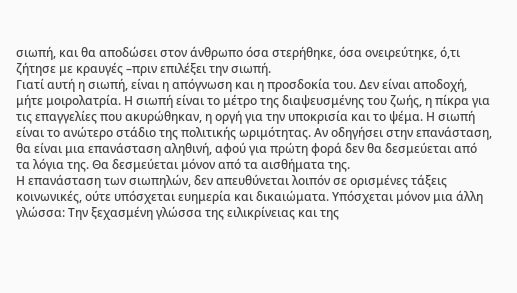σιωπή, και θα αποδώσει στον άνθρωπο όσα στερήθηκε, όσα ονειρεύτηκε, ό,τι ζήτησε με κραυγές –πριν επιλέξει την σιωπή.
Γιατί αυτή η σιωπή, είναι η απόγνωση και η προσδοκία του. Δεν είναι αποδοχή, μήτε μοιρολατρία. Η σιωπή είναι το μέτρο της διαψευσμένης του ζωής, η πίκρα για τις επαγγελίες που ακυρώθηκαν, η οργή για την υποκρισία και το ψέμα. Η σιωπή είναι το ανώτερο στάδιο της πολιτικής ωριμότητας. Αν οδηγήσει στην επανάσταση, θα είναι μια επανάσταση αληθινή, αφού για πρώτη φορά δεν θα δεσμεύεται από τα λόγια της. Θα δεσμεύεται μόνον από τα αισθήματα της.
Η επανάσταση των σιωπηλών, δεν απευθύνεται λοιπόν σε ορισμένες τάξεις κοινωνικές, ούτε υπόσχεται ευημερία και δικαιώματα. Υπόσχεται μόνον μια άλλη γλώσσα: Την ξεχασμένη γλώσσα της ειλικρίνειας και της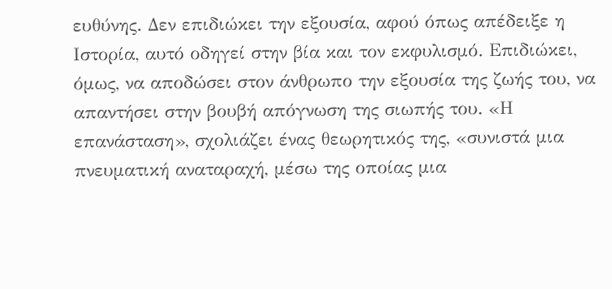ευθύνης. Δεν επιδιώκει την εξουσία, αφού όπως απέδειξε η Iστορία, αυτό οδηγεί στην βία και τον εκφυλισμό. Επιδιώκει, όμως, να αποδώσει στον άνθρωπο την εξουσία της ζωής του, να απαντήσει στην βουβή απόγνωση της σιωπής του. «Η επανάσταση», σχολιάζει ένας θεωρητικός της, «συνιστά μια πνευματική αναταραχή, μέσω της οποίας μια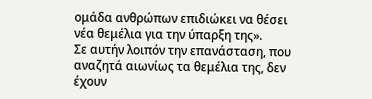ομάδα ανθρώπων επιδιώκει να θέσει νέα θεμέλια για την ύπαρξη της».
Σε αυτήν λοιπόν την επανάσταση, που αναζητά αιωνίως τα θεμέλια της, δεν έχουν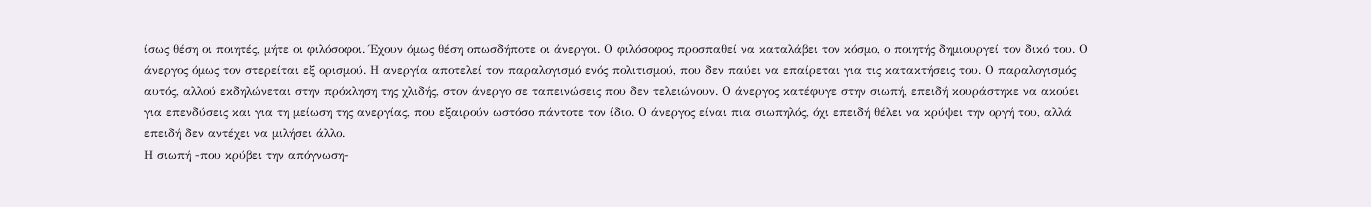ίσως θέση οι ποιητές, μήτε οι φιλόσοφοι. Έχουν όμως θέση οπωσδήποτε οι άνεργοι. Ο φιλόσοφος προσπαθεί να καταλάβει τον κόσμο, ο ποιητής δημιουργεί τον δικό του. Ο άνεργος όμως τον στερείται εξ ορισμού. Η ανεργία αποτελεί τον παραλογισμό ενός πολιτισμού, που δεν παύει να επαίρεται για τις κατακτήσεις του. Ο παραλογισμός αυτός, αλλού εκδηλώνεται στην πρόκληση της χλιδής, στον άνεργο σε ταπεινώσεις που δεν τελειώνουν. Ο άνεργος κατέφυγε στην σιωπή, επειδή κουράστηκε να ακούει για επενδύσεις και για τη μείωση της ανεργίας, που εξαιρούν ωστόσο πάντοτε τον ίδιο. Ο άνεργος είναι πια σιωπηλός, όχι επειδή θέλει να κρύψει την οργή του, αλλά επειδή δεν αντέχει να μιλήσει άλλο.
Η σιωπή -που κρύβει την απόγνωση-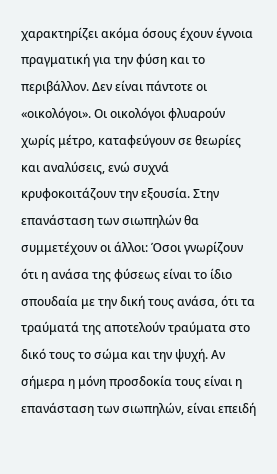χαρακτηρίζει ακόμα όσους έχουν έγνοια πραγματική για την φύση και το περιβάλλον. Δεν είναι πάντοτε οι «οικολόγοι». Οι οικολόγοι φλυαρούν χωρίς μέτρο, καταφεύγουν σε θεωρίες και αναλύσεις, ενώ συχνά κρυφοκοιτάζουν την εξουσία. Στην επανάσταση των σιωπηλών θα συμμετέχουν οι άλλοι: Όσοι γνωρίζουν ότι η ανάσα της φύσεως είναι το ίδιο σπουδαία με την δική τους ανάσα, ότι τα τραύματά της αποτελούν τραύματα στο δικό τους το σώμα και την ψυχή. Αν σήμερα η μόνη προσδοκία τους είναι η επανάσταση των σιωπηλών, είναι επειδή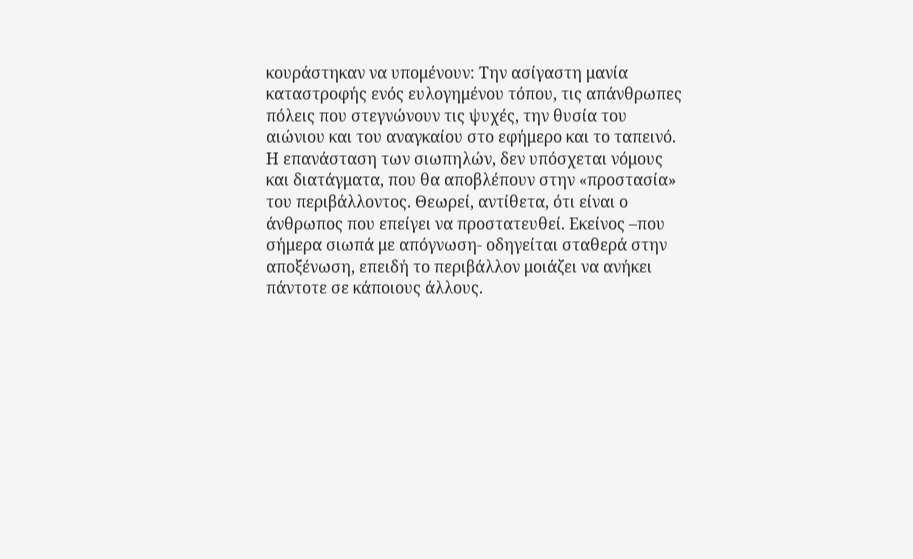κουράστηκαν να υπομένουν: Την ασίγαστη μανία καταστροφής ενός ευλογημένου τόπου, τις απάνθρωπες πόλεις που στεγνώνουν τις ψυχές, την θυσία του αιώνιου και του αναγκαίου στο εφήμερο και το ταπεινό.
Η επανάσταση των σιωπηλών, δεν υπόσχεται νόμους και διατάγματα, που θα αποβλέπουν στην «προστασία» του περιβάλλοντος. Θεωρεί, αντίθετα, ότι είναι ο άνθρωπος που επείγει να προστατευθεί. Εκείνος –που σήμερα σιωπά με απόγνωση- οδηγείται σταθερά στην αποξένωση, επειδή το περιβάλλον μοιάζει να ανήκει πάντοτε σε κάποιους άλλους.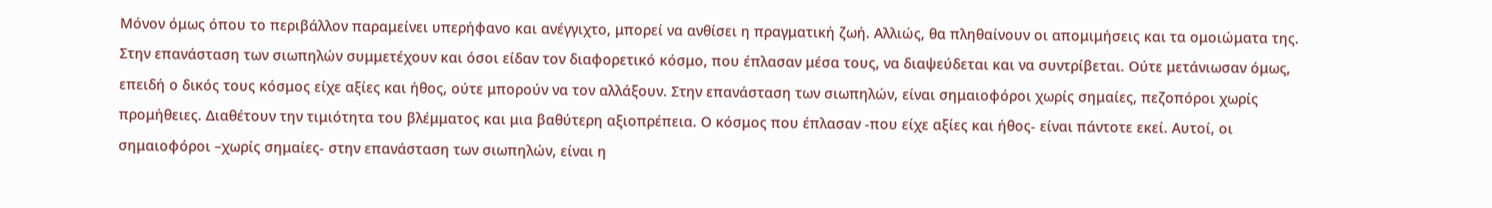Μόνον όμως όπου το περιβάλλον παραμείνει υπερήφανο και ανέγγιχτο, μπορεί να ανθίσει η πραγματική ζωή. Αλλιώς, θα πληθαίνουν οι απομιμήσεις και τα ομοιώματα της.
Στην επανάσταση των σιωπηλών συμμετέχουν και όσοι είδαν τον διαφορετικό κόσμο, που έπλασαν μέσα τους, να διαψεύδεται και να συντρίβεται. Ούτε μετάνιωσαν όμως, επειδή ο δικός τους κόσμος είχε αξίες και ήθος, ούτε μπορούν να τον αλλάξουν. Στην επανάσταση των σιωπηλών, είναι σημαιοφόροι χωρίς σημαίες, πεζοπόροι χωρίς προμήθειες. Διαθέτουν την τιμιότητα του βλέμματος και μια βαθύτερη αξιοπρέπεια. Ο κόσμος που έπλασαν -που είχε αξίες και ήθος- είναι πάντοτε εκεί. Αυτοί, οι σημαιοφόροι –χωρίς σημαίες- στην επανάσταση των σιωπηλών, είναι η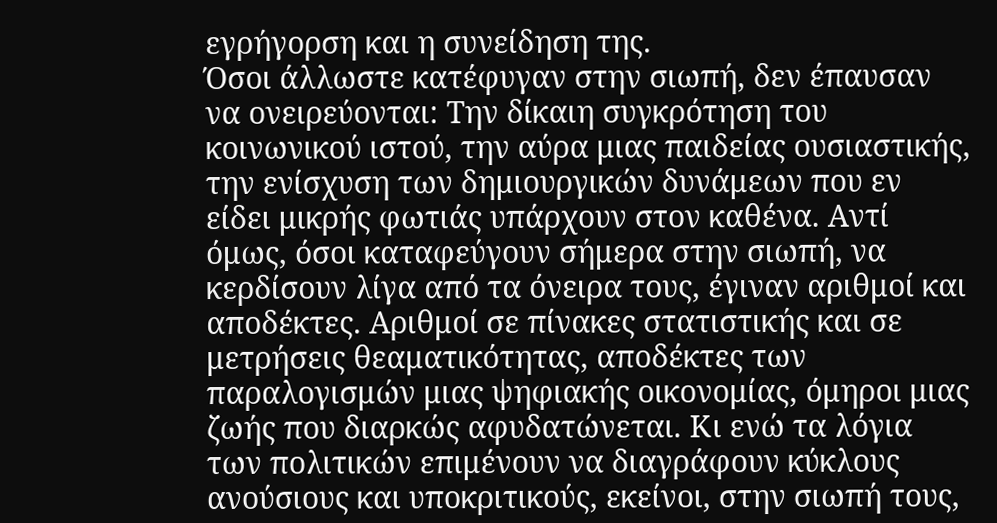εγρήγορση και η συνείδηση της.
Όσοι άλλωστε κατέφυγαν στην σιωπή, δεν έπαυσαν να ονειρεύονται: Την δίκαιη συγκρότηση του κοινωνικού ιστού, την αύρα μιας παιδείας ουσιαστικής, την ενίσχυση των δημιουργικών δυνάμεων που εν είδει μικρής φωτιάς υπάρχουν στον καθένα. Αντί όμως, όσοι καταφεύγουν σήμερα στην σιωπή, να κερδίσουν λίγα από τα όνειρα τους, έγιναν αριθμοί και αποδέκτες. Αριθμοί σε πίνακες στατιστικής και σε μετρήσεις θεαματικότητας, αποδέκτες των παραλογισμών μιας ψηφιακής οικονομίας, όμηροι μιας ζωής που διαρκώς αφυδατώνεται. Κι ενώ τα λόγια των πολιτικών επιμένουν να διαγράφουν κύκλους ανούσιους και υποκριτικούς, εκείνοι, στην σιωπή τους,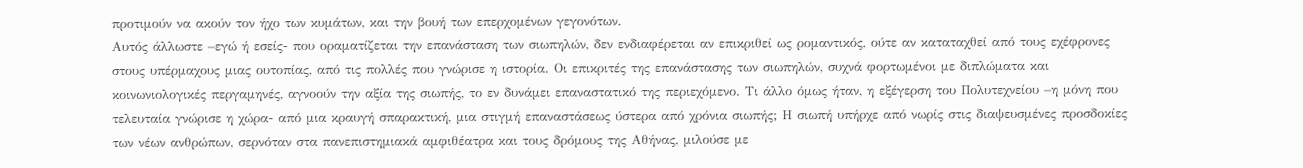προτιμούν να ακούν τον ήχο των κυμάτων, και την βουή των επερχομένων γεγονότων.
Αυτός άλλωστε –εγώ ή εσείς- που οραματίζεται την επανάσταση των σιωπηλών, δεν ενδιαφέρεται αν επικριθεί ως ρομαντικός, ούτε αν καταταχθεί από τους εχέφρονες στους υπέρμαχους μιας ουτοπίας, από τις πολλές που γνώρισε η ιστορία. Οι επικριτές της επανάστασης των σιωπηλών, συχνά φορτωμένοι με διπλώματα και κοινωνιολογικές περγαμηνές, αγνοούν την αξία της σιωπής, το εν δυνάμει επαναστατικό της περιεχόμενο. Τι άλλο όμως ήταν, η εξέγερση του Πολυτεχνείου –η μόνη που τελευταία γνώρισε η χώρα- από μια κραυγή σπαρακτική, μια στιγμή επαναστάσεως ύστερα από χρόνια σιωπής; Η σιωπή υπήρχε από νωρίς στις διαψευσμένες προσδοκίες των νέων ανθρώπων, σερνόταν στα πανεπιστημιακά αμφιθέατρα και τους δρόμους της Αθήνας, μιλούσε με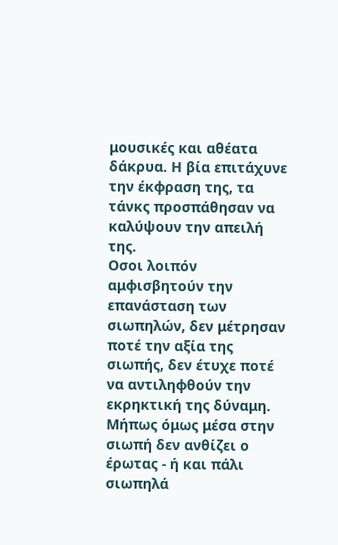μουσικές και αθέατα δάκρυα. Η βία επιτάχυνε την έκφραση της, τα τάνκς προσπάθησαν να καλύψουν την απειλή της.
Οσοι λοιπόν αμφισβητούν την επανάσταση των σιωπηλών, δεν μέτρησαν ποτέ την αξία της σιωπής, δεν έτυχε ποτέ να αντιληφθούν την εκρηκτική της δύναμη. Μήπως όμως μέσα στην σιωπή δεν ανθίζει ο έρωτας - ή και πάλι σιωπηλά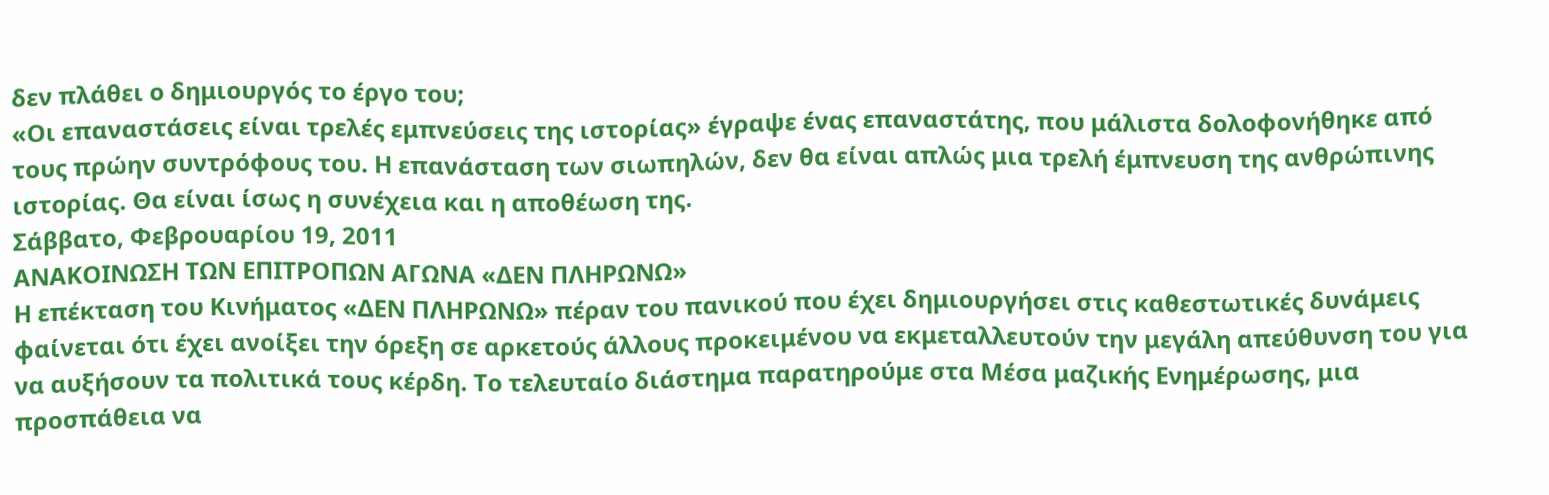δεν πλάθει ο δημιουργός το έργο του;
«Οι επαναστάσεις είναι τρελές εμπνεύσεις της ιστορίας» έγραψε ένας επαναστάτης, που μάλιστα δολοφονήθηκε από τους πρώην συντρόφους του. Η επανάσταση των σιωπηλών, δεν θα είναι απλώς μια τρελή έμπνευση της ανθρώπινης ιστορίας. Θα είναι ίσως η συνέχεια και η αποθέωση της.
Σάββατο, Φεβρουαρίου 19, 2011
ΑΝΑΚΟΙΝΩΣΗ ΤΩΝ ΕΠΙΤΡΟΠΩΝ ΑΓΩΝΑ «ΔΕΝ ΠΛΗΡΩΝΩ»
Η επέκταση του Κινήματος «ΔΕΝ ΠΛΗΡΩΝΩ» πέραν του πανικού που έχει δημιουργήσει στις καθεστωτικές δυνάμεις φαίνεται ότι έχει ανοίξει την όρεξη σε αρκετούς άλλους προκειμένου να εκμεταλλευτούν την μεγάλη απεύθυνση του για να αυξήσουν τα πολιτικά τους κέρδη. Το τελευταίο διάστημα παρατηρούμε στα Μέσα μαζικής Ενημέρωσης, μια προσπάθεια να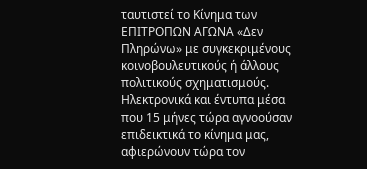ταυτιστεί το Κίνημα των ΕΠΙΤΡΟΠΩΝ ΑΓΩΝΑ «Δεν Πληρώνω» με συγκεκριμένους κοινοβουλευτικούς ή άλλους πολιτικούς σχηματισμούς. Ηλεκτρονικά και έντυπα μέσα που 15 μήνες τώρα αγνοούσαν επιδεικτικά το κίνημα μας, αφιερώνουν τώρα τον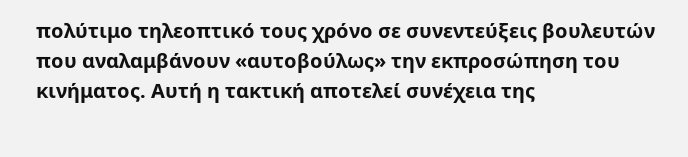πολύτιμο τηλεοπτικό τους χρόνο σε συνεντεύξεις βουλευτών που αναλαμβάνουν «αυτοβούλως» την εκπροσώπηση του κινήματος. Αυτή η τακτική αποτελεί συνέχεια της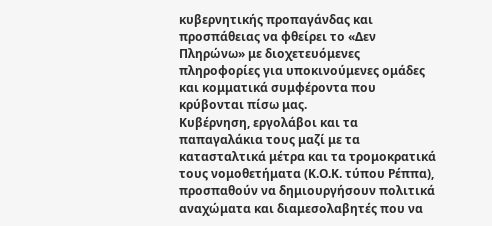κυβερνητικής προπαγάνδας και προσπάθειας να φθείρει το «Δεν Πληρώνω» με διοχετευόμενες πληροφορίες για υποκινούμενες ομάδες και κομματικά συμφέροντα που κρύβονται πίσω μας.
Κυβέρνηση, εργολάβοι και τα παπαγαλάκια τους μαζί με τα κατασταλτικά μέτρα και τα τρομοκρατικά τους νομοθετήματα (Κ.Ο.Κ. τύπου Ρέππα), προσπαθούν να δημιουργήσουν πολιτικά αναχώματα και διαμεσολαβητές που να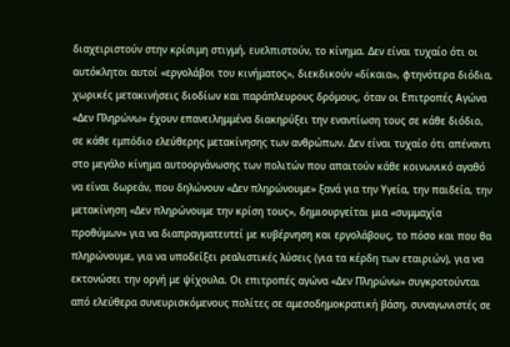διαχειριστούν στην κρίσιμη στιγμή, ευελπιστούν, το κίνημα. Δεν είναι τυχαίο ότι οι αυτόκλητοι αυτοί «εργολάβοι του κινήματος», διεκδικούν «δίκαια», φτηνότερα διόδια, χωρικές μετακινήσεις διοδίων και παράπλευρους δρόμους, όταν οι Επιτροπές Αγώνα «Δεν Πληρώνω» έχουν επανειλημμένα διακηρύξει την εναντίωση τους σε κάθε διόδιο, σε κάθε εμπόδιο ελεύθερης μετακίνησης των ανθρώπων. Δεν είναι τυχαίο ότι απέναντι στο μεγάλο κίνημα αυτοοργάνωσης των πολιτών που απαιτούν κάθε κοινωνικό αγαθό να είναι δωρεάν, που δηλώνουν «Δεν πληρώνουμε» ξανά για την Υγεία, την παιδεία, την μετακίνηση «Δεν πληρώνουμε την κρίση τους», δημιουργείται μια «συμμαχία προθύμων» για να διαπραγματευτεί με κυβέρνηση και εργολάβους, το πόσο και που θα πληρώνουμε, για να υποδείξει ρεαλιστικές λύσεις (για τα κέρδη των εταιριών), για να εκτονώσει την οργή με ψίχουλα. Οι επιτροπές αγώνα «Δεν Πληρώνω» συγκροτούνται από ελεύθερα συνευρισκόμενους πολίτες σε αμεσοδημοκρατική βάση, συναγωνιστές σε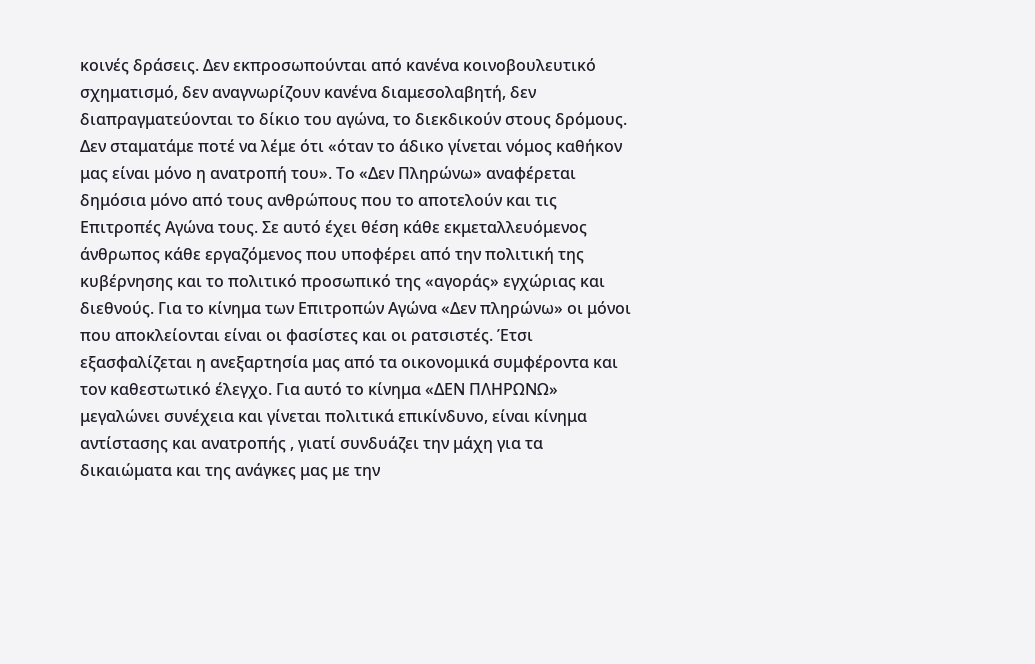κοινές δράσεις. Δεν εκπροσωπούνται από κανένα κοινοβουλευτικό σχηματισμό, δεν αναγνωρίζουν κανένα διαμεσολαβητή, δεν διαπραγματεύονται το δίκιο του αγώνα, το διεκδικούν στους δρόμους. Δεν σταματάμε ποτέ να λέμε ότι «όταν το άδικο γίνεται νόμος καθήκον μας είναι μόνο η ανατροπή του». Το «Δεν Πληρώνω» αναφέρεται δημόσια μόνο από τους ανθρώπους που το αποτελούν και τις Επιτροπές Αγώνα τους. Σε αυτό έχει θέση κάθε εκμεταλλευόμενος άνθρωπος κάθε εργαζόμενος που υποφέρει από την πολιτική της κυβέρνησης και το πολιτικό προσωπικό της «αγοράς» εγχώριας και διεθνούς. Για το κίνημα των Επιτροπών Αγώνα «Δεν πληρώνω» οι μόνοι που αποκλείονται είναι οι φασίστες και οι ρατσιστές. Έτσι εξασφαλίζεται η ανεξαρτησία μας από τα οικονομικά συμφέροντα και τον καθεστωτικό έλεγχο. Για αυτό το κίνημα «ΔΕΝ ΠΛΗΡΩΝΩ» μεγαλώνει συνέχεια και γίνεται πολιτικά επικίνδυνο, είναι κίνημα αντίστασης και ανατροπής , γιατί συνδυάζει την μάχη για τα δικαιώματα και της ανάγκες μας με την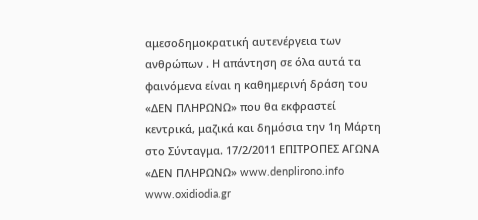αμεσοδημοκρατική αυτενέργεια των ανθρώπων . Η απάντηση σε όλα αυτά τα φαινόμενα είναι η καθημερινή δράση του «ΔΕΝ ΠΛΗΡΩΝΩ» που θα εκφραστεί κεντρικά, μαζικά και δημόσια την 1η Μάρτη στο Σύνταγμα. 17/2/2011 ΕΠΙΤΡΟΠΕΣ ΑΓΩΝΑ «ΔΕΝ ΠΛΗΡΩΝΩ» www.denplirono.info www.oxidiodia.gr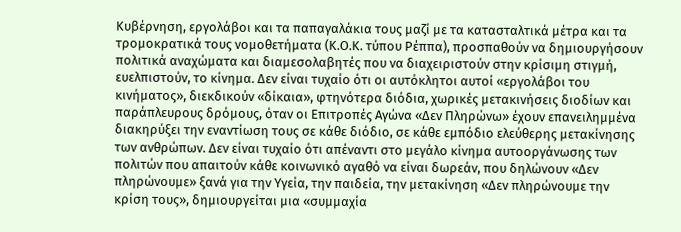Κυβέρνηση, εργολάβοι και τα παπαγαλάκια τους μαζί με τα κατασταλτικά μέτρα και τα τρομοκρατικά τους νομοθετήματα (Κ.Ο.Κ. τύπου Ρέππα), προσπαθούν να δημιουργήσουν πολιτικά αναχώματα και διαμεσολαβητές που να διαχειριστούν στην κρίσιμη στιγμή, ευελπιστούν, το κίνημα. Δεν είναι τυχαίο ότι οι αυτόκλητοι αυτοί «εργολάβοι του κινήματος», διεκδικούν «δίκαια», φτηνότερα διόδια, χωρικές μετακινήσεις διοδίων και παράπλευρους δρόμους, όταν οι Επιτροπές Αγώνα «Δεν Πληρώνω» έχουν επανειλημμένα διακηρύξει την εναντίωση τους σε κάθε διόδιο, σε κάθε εμπόδιο ελεύθερης μετακίνησης των ανθρώπων. Δεν είναι τυχαίο ότι απέναντι στο μεγάλο κίνημα αυτοοργάνωσης των πολιτών που απαιτούν κάθε κοινωνικό αγαθό να είναι δωρεάν, που δηλώνουν «Δεν πληρώνουμε» ξανά για την Υγεία, την παιδεία, την μετακίνηση «Δεν πληρώνουμε την κρίση τους», δημιουργείται μια «συμμαχία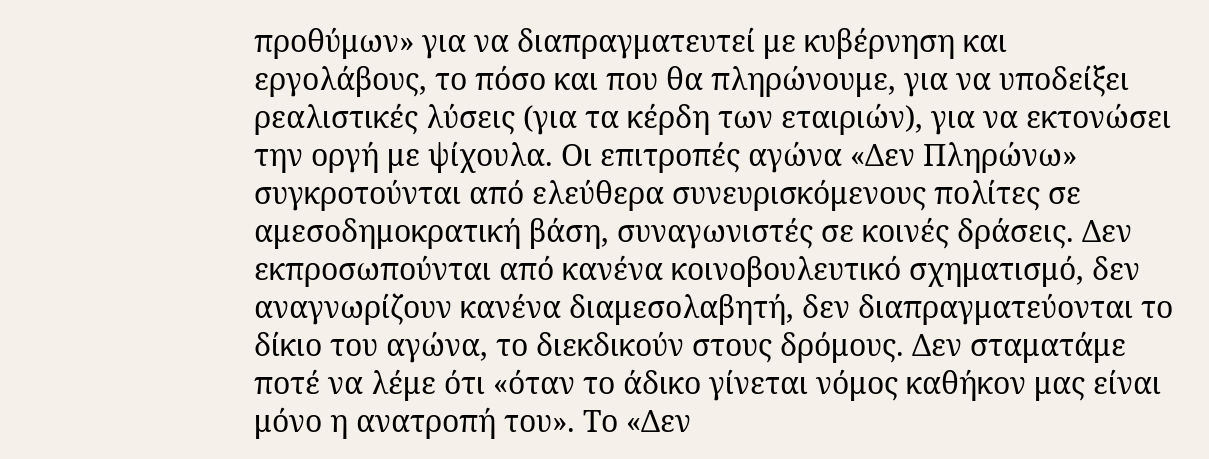προθύμων» για να διαπραγματευτεί με κυβέρνηση και εργολάβους, το πόσο και που θα πληρώνουμε, για να υποδείξει ρεαλιστικές λύσεις (για τα κέρδη των εταιριών), για να εκτονώσει την οργή με ψίχουλα. Οι επιτροπές αγώνα «Δεν Πληρώνω» συγκροτούνται από ελεύθερα συνευρισκόμενους πολίτες σε αμεσοδημοκρατική βάση, συναγωνιστές σε κοινές δράσεις. Δεν εκπροσωπούνται από κανένα κοινοβουλευτικό σχηματισμό, δεν αναγνωρίζουν κανένα διαμεσολαβητή, δεν διαπραγματεύονται το δίκιο του αγώνα, το διεκδικούν στους δρόμους. Δεν σταματάμε ποτέ να λέμε ότι «όταν το άδικο γίνεται νόμος καθήκον μας είναι μόνο η ανατροπή του». Το «Δεν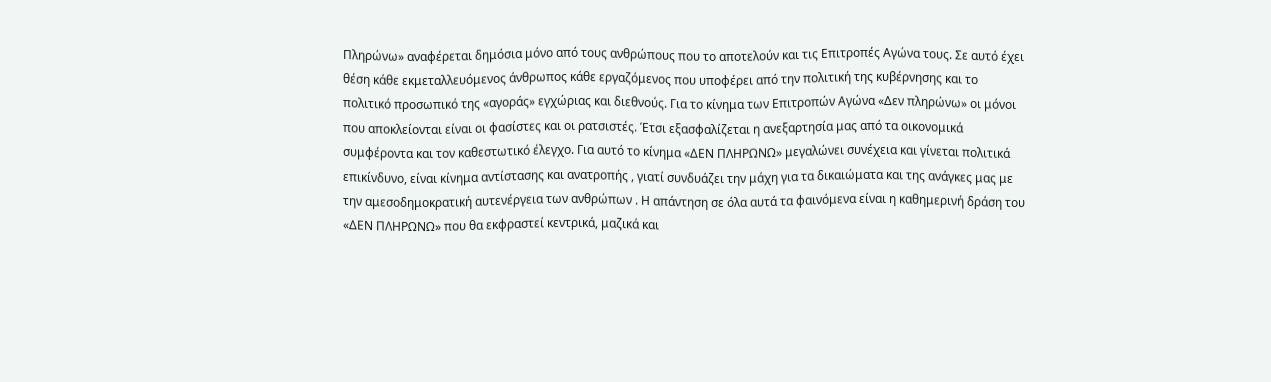Πληρώνω» αναφέρεται δημόσια μόνο από τους ανθρώπους που το αποτελούν και τις Επιτροπές Αγώνα τους. Σε αυτό έχει θέση κάθε εκμεταλλευόμενος άνθρωπος κάθε εργαζόμενος που υποφέρει από την πολιτική της κυβέρνησης και το πολιτικό προσωπικό της «αγοράς» εγχώριας και διεθνούς. Για το κίνημα των Επιτροπών Αγώνα «Δεν πληρώνω» οι μόνοι που αποκλείονται είναι οι φασίστες και οι ρατσιστές. Έτσι εξασφαλίζεται η ανεξαρτησία μας από τα οικονομικά συμφέροντα και τον καθεστωτικό έλεγχο. Για αυτό το κίνημα «ΔΕΝ ΠΛΗΡΩΝΩ» μεγαλώνει συνέχεια και γίνεται πολιτικά επικίνδυνο, είναι κίνημα αντίστασης και ανατροπής , γιατί συνδυάζει την μάχη για τα δικαιώματα και της ανάγκες μας με την αμεσοδημοκρατική αυτενέργεια των ανθρώπων . Η απάντηση σε όλα αυτά τα φαινόμενα είναι η καθημερινή δράση του «ΔΕΝ ΠΛΗΡΩΝΩ» που θα εκφραστεί κεντρικά, μαζικά και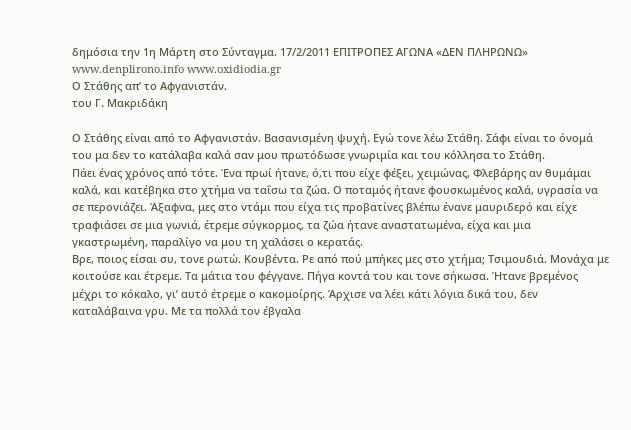δημόσια την 1η Μάρτη στο Σύνταγμα. 17/2/2011 ΕΠΙΤΡΟΠΕΣ ΑΓΩΝΑ «ΔΕΝ ΠΛΗΡΩΝΩ» www.denplirono.info www.oxidiodia.gr
Ο Στάθης απ’ το Αφγανιστάν.
του Γ. Μακριδάκη

Ο Στάθης είναι από το Αφγανιστάν. Βασανισμένη ψυχή. Εγώ τονε λέω Στάθη. Σάφι είναι το όνομά του μα δεν το κατάλαβα καλά σαν μου πρωτόδωσε γνωριμία και του κόλλησα το Στάθη.
Πάει ένας χρόνος από τότε. Ένα πρωί ήτανε, ό,τι που είχε φέξει, χειμώνας, Φλεβάρης αν θυμάμαι καλά, και κατέβηκα στο χτήμα να ταΐσω τα ζώα. Ο ποταμός ήτανε φουσκωμένος καλά, υγρασία να σε περονιάζει. Άξαφνα, μες στο ντάμι που είχα τις προβατίνες βλέπω ένανε μαυριδερό και είχε τραφιάσει σε μια γωνιά, έτρεμε σύγκορμος, τα ζώα ήτανε αναστατωμένα, είχα και μια γκαστρωμένη, παραλίγο να μου τη χαλάσει ο κερατάς.
Βρε, ποιος είσαι συ, τονε ρωτώ. Κουβέντα. Ρε από πού μπήκες μες στο χτήμα; Τσιμουδιά. Μονάχα με κοιτούσε και έτρεμε. Τα μάτια του φέγγανε. Πήγα κοντά του και τονε σήκωσα. Ήτανε βρεμένος μέχρι το κόκαλο, γι’ αυτό έτρεμε ο κακομοίρης. Άρχισε να λέει κάτι λόγια δικά του, δεν καταλάβαινα γρυ. Με τα πολλά τον έβγαλα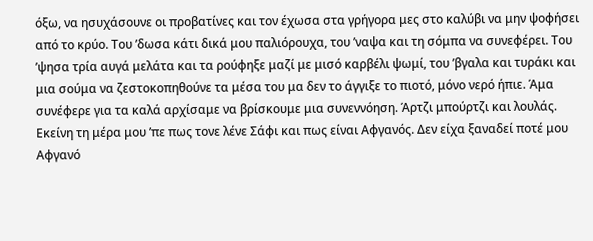όξω, να ησυχάσουνε οι προβατίνες και τον έχωσα στα γρήγορα μες στο καλύβι να μην ψοφήσει από το κρύο. Του ’δωσα κάτι δικά μου παλιόρουχα, του ’ναψα και τη σόμπα να συνεφέρει. Του ’ψησα τρία αυγά μελάτα και τα ρούφηξε μαζί με μισό καρβέλι ψωμί, του ’βγαλα και τυράκι και μια σούμα να ζεστοκοπηθούνε τα μέσα του μα δεν το άγγιξε το πιοτό, μόνο νερό ήπιε. Άμα συνέφερε για τα καλά αρχίσαμε να βρίσκουμε μια συνεννόηση. Άρτζι μπούρτζι και λουλάς.
Εκείνη τη μέρα μου ’πε πως τονε λένε Σάφι και πως είναι Αφγανός. Δεν είχα ξαναδεί ποτέ μου Αφγανό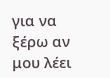για να ξέρω αν μου λέει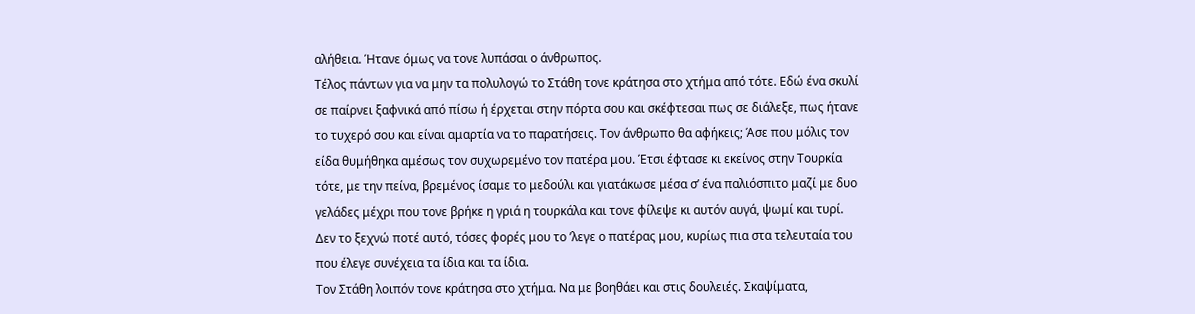αλήθεια. Ήτανε όμως να τονε λυπάσαι ο άνθρωπος.
Τέλος πάντων για να μην τα πολυλογώ το Στάθη τονε κράτησα στο χτήμα από τότε. Εδώ ένα σκυλί σε παίρνει ξαφνικά από πίσω ή έρχεται στην πόρτα σου και σκέφτεσαι πως σε διάλεξε, πως ήτανε το τυχερό σου και είναι αμαρτία να το παρατήσεις. Τον άνθρωπο θα αφήκεις; Άσε που μόλις τον είδα θυμήθηκα αμέσως τον συχωρεμένο τον πατέρα μου. Έτσι έφτασε κι εκείνος στην Τουρκία τότε, με την πείνα, βρεμένος ίσαμε το μεδούλι και γιατάκωσε μέσα σ’ ένα παλιόσπιτο μαζί με δυο γελάδες μέχρι που τονε βρήκε η γριά η τουρκάλα και τονε φίλεψε κι αυτόν αυγά, ψωμί και τυρί. Δεν το ξεχνώ ποτέ αυτό, τόσες φορές μου το ’λεγε ο πατέρας μου, κυρίως πια στα τελευταία του που έλεγε συνέχεια τα ίδια και τα ίδια.
Τον Στάθη λοιπόν τονε κράτησα στο χτήμα. Να με βοηθάει και στις δουλειές. Σκαψίματα,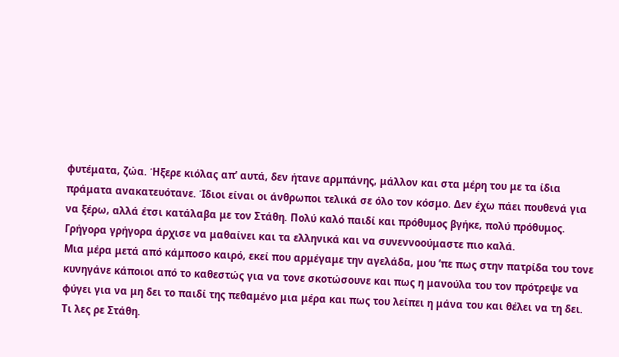φυτέματα, ζώα. Ήξερε κιόλας απ’ αυτά, δεν ήτανε αρμπάνης, μάλλον και στα μέρη του με τα ίδια πράματα ανακατευότανε. Ίδιοι είναι οι άνθρωποι τελικά σε όλο τον κόσμο. Δεν έχω πάει πουθενά για να ξέρω, αλλά έτσι κατάλαβα με τον Στάθη. Πολύ καλό παιδί και πρόθυμος βγήκε, πολύ πρόθυμος. Γρήγορα γρήγορα άρχισε να μαθαίνει και τα ελληνικά και να συνεννοούμαστε πιο καλά.
Μια μέρα μετά από κάμποσο καιρό, εκεί που αρμέγαμε την αγελάδα, μου ’πε πως στην πατρίδα του τονε κυνηγάνε κάποιοι από το καθεστώς για να τονε σκοτώσουνε και πως η μανούλα του τον πρότρεψε να φύγει για να μη δει το παιδί της πεθαμένο μια μέρα και πως του λείπει η μάνα του και θέλει να τη δει.
Τι λες ρε Στάθη.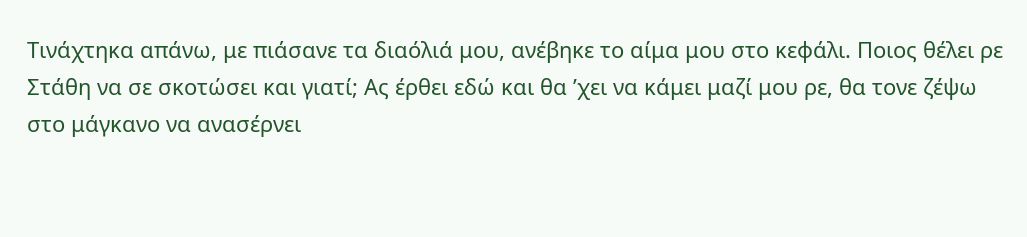Τινάχτηκα απάνω, με πιάσανε τα διαόλιά μου, ανέβηκε το αίμα μου στο κεφάλι. Ποιος θέλει ρε Στάθη να σε σκοτώσει και γιατί; Ας έρθει εδώ και θα ’χει να κάμει μαζί μου ρε, θα τονε ζέψω στο μάγκανο να ανασέρνει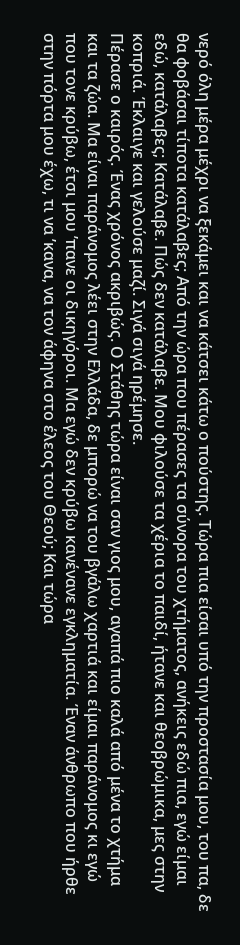νερό όλη μέρα μέχρι να ξεκάμει και να κάτσει κάτω ο πούστης. Τώρα πια είσαι υπό την προστασία μου, του πα, δε θα φοβάσαι τίποτα κατάλαβες; Από την ώρα που πέρασες τα σύνορα του χτήματος, ανήκεις εδώ πια, εγώ είμαι εδώ, κατάλαβες; Κατάλαβε. Πώς δεν κατάλαβε. Μου φιλούσε τα χέρια το παιδί, ήτανε και θεοβρώμικα, μες στην κοπριά. Έκλαιγε και γελούσε μαζί. Σιγά σιγά ηρέμησε.
Πέρασε ο καιρός. Ένας χρόνος ακριβώς. Ο Στάθης τώρα είναι σαν γιος μου, αγαπά πιο καλά από μένα το χτήμα και τα ζώα. Μα είναι παράνομος λέει στην Ελλάδα, δε μπορώ να του βγάλω χαρτιά και είμαι παράνομος κι εγώ που τονε κρύβω, έτσι μου ’πανε οι δικηγόροι. Μα εγώ δεν κρύβω κανένανε εγκληματία. Έναν άνθρωπο που ήρθε στην πόρτα μου έχω, τι να ’κανα, να τον άφηνα στο έλεος του Θεού; Και τώρα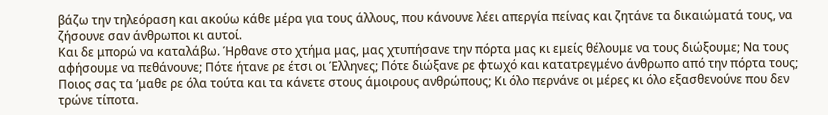βάζω την τηλεόραση και ακούω κάθε μέρα για τους άλλους, που κάνουνε λέει απεργία πείνας και ζητάνε τα δικαιώματά τους, να ζήσουνε σαν άνθρωποι κι αυτοί.
Και δε μπορώ να καταλάβω. Ήρθανε στο χτήμα μας, μας χτυπήσανε την πόρτα μας κι εμείς θέλουμε να τους διώξουμε; Να τους αφήσουμε να πεθάνουνε; Πότε ήτανε ρε έτσι οι Έλληνες; Πότε διώξανε ρε φτωχό και κατατρεγμένο άνθρωπο από την πόρτα τους; Ποιος σας τα ’μαθε ρε όλα τούτα και τα κάνετε στους άμοιρους ανθρώπους; Κι όλο περνάνε οι μέρες κι όλο εξασθενούνε που δεν τρώνε τίποτα.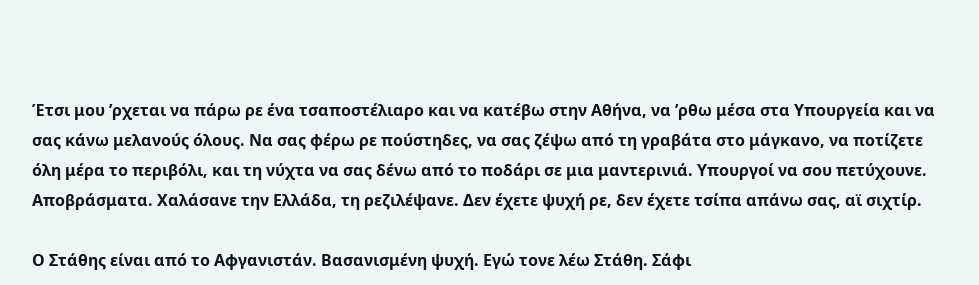Έτσι μου ’ρχεται να πάρω ρε ένα τσαποστέλιαρο και να κατέβω στην Αθήνα, να ’ρθω μέσα στα Υπουργεία και να σας κάνω μελανούς όλους. Να σας φέρω ρε πούστηδες, να σας ζέψω από τη γραβάτα στο μάγκανο, να ποτίζετε όλη μέρα το περιβόλι, και τη νύχτα να σας δένω από το ποδάρι σε μια μαντερινιά. Υπουργοί να σου πετύχουνε. Αποβράσματα. Χαλάσανε την Ελλάδα, τη ρεζιλέψανε. Δεν έχετε ψυχή ρε, δεν έχετε τσίπα απάνω σας, αϊ σιχτίρ.

Ο Στάθης είναι από το Αφγανιστάν. Βασανισμένη ψυχή. Εγώ τονε λέω Στάθη. Σάφι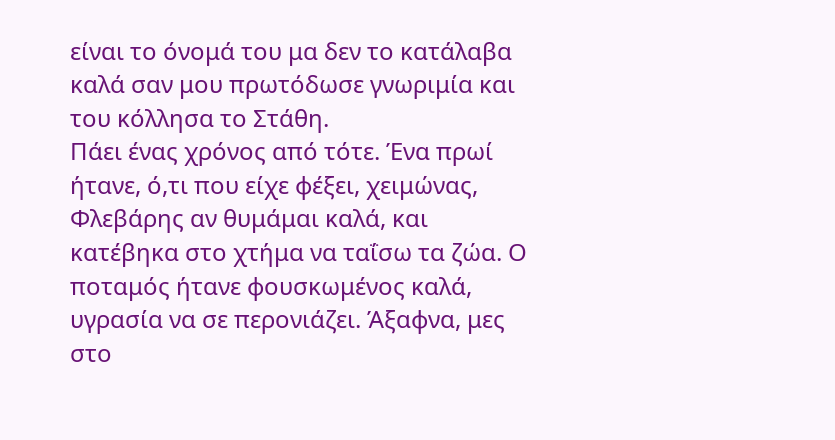είναι το όνομά του μα δεν το κατάλαβα καλά σαν μου πρωτόδωσε γνωριμία και του κόλλησα το Στάθη.
Πάει ένας χρόνος από τότε. Ένα πρωί ήτανε, ό,τι που είχε φέξει, χειμώνας, Φλεβάρης αν θυμάμαι καλά, και κατέβηκα στο χτήμα να ταΐσω τα ζώα. Ο ποταμός ήτανε φουσκωμένος καλά, υγρασία να σε περονιάζει. Άξαφνα, μες στο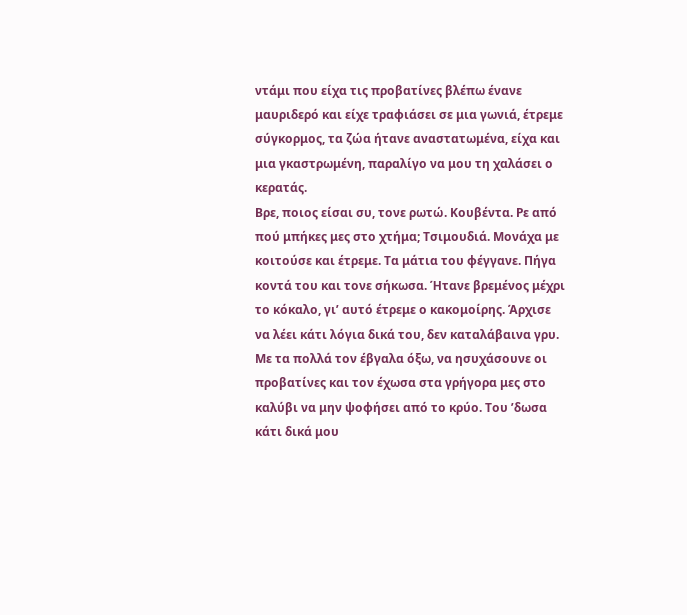ντάμι που είχα τις προβατίνες βλέπω ένανε μαυριδερό και είχε τραφιάσει σε μια γωνιά, έτρεμε σύγκορμος, τα ζώα ήτανε αναστατωμένα, είχα και μια γκαστρωμένη, παραλίγο να μου τη χαλάσει ο κερατάς.
Βρε, ποιος είσαι συ, τονε ρωτώ. Κουβέντα. Ρε από πού μπήκες μες στο χτήμα; Τσιμουδιά. Μονάχα με κοιτούσε και έτρεμε. Τα μάτια του φέγγανε. Πήγα κοντά του και τονε σήκωσα. Ήτανε βρεμένος μέχρι το κόκαλο, γι’ αυτό έτρεμε ο κακομοίρης. Άρχισε να λέει κάτι λόγια δικά του, δεν καταλάβαινα γρυ. Με τα πολλά τον έβγαλα όξω, να ησυχάσουνε οι προβατίνες και τον έχωσα στα γρήγορα μες στο καλύβι να μην ψοφήσει από το κρύο. Του ’δωσα κάτι δικά μου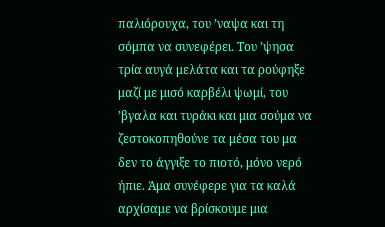παλιόρουχα, του ’ναψα και τη σόμπα να συνεφέρει. Του ’ψησα τρία αυγά μελάτα και τα ρούφηξε μαζί με μισό καρβέλι ψωμί, του ’βγαλα και τυράκι και μια σούμα να ζεστοκοπηθούνε τα μέσα του μα δεν το άγγιξε το πιοτό, μόνο νερό ήπιε. Άμα συνέφερε για τα καλά αρχίσαμε να βρίσκουμε μια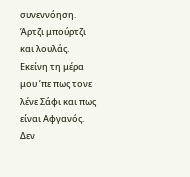συνεννόηση. Άρτζι μπούρτζι και λουλάς.
Εκείνη τη μέρα μου ’πε πως τονε λένε Σάφι και πως είναι Αφγανός. Δεν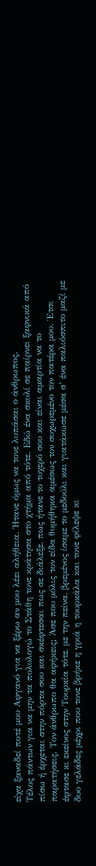είχα ξαναδεί ποτέ μου Αφγανό για να ξέρω αν μου λέει αλήθεια. Ήτανε όμως να τονε λυπάσαι ο άνθρωπος.
Τέλος πάντων για να μην τα πολυλογώ το Στάθη τονε κράτησα στο χτήμα από τότε. Εδώ ένα σκυλί σε παίρνει ξαφνικά από πίσω ή έρχεται στην πόρτα σου και σκέφτεσαι πως σε διάλεξε, πως ήτανε το τυχερό σου και είναι αμαρτία να το παρατήσεις. Τον άνθρωπο θα αφήκεις; Άσε που μόλις τον είδα θυμήθηκα αμέσως τον συχωρεμένο τον πατέρα μου. Έτσι έφτασε κι εκείνος στην Τουρκία τότε, με την πείνα, βρεμένος ίσαμε το μεδούλι και γιατάκωσε μέσα σ’ ένα παλιόσπιτο μαζί με δυο γελάδες μέχρι που τονε βρήκε η γριά η τουρκάλα και τονε φίλεψε κι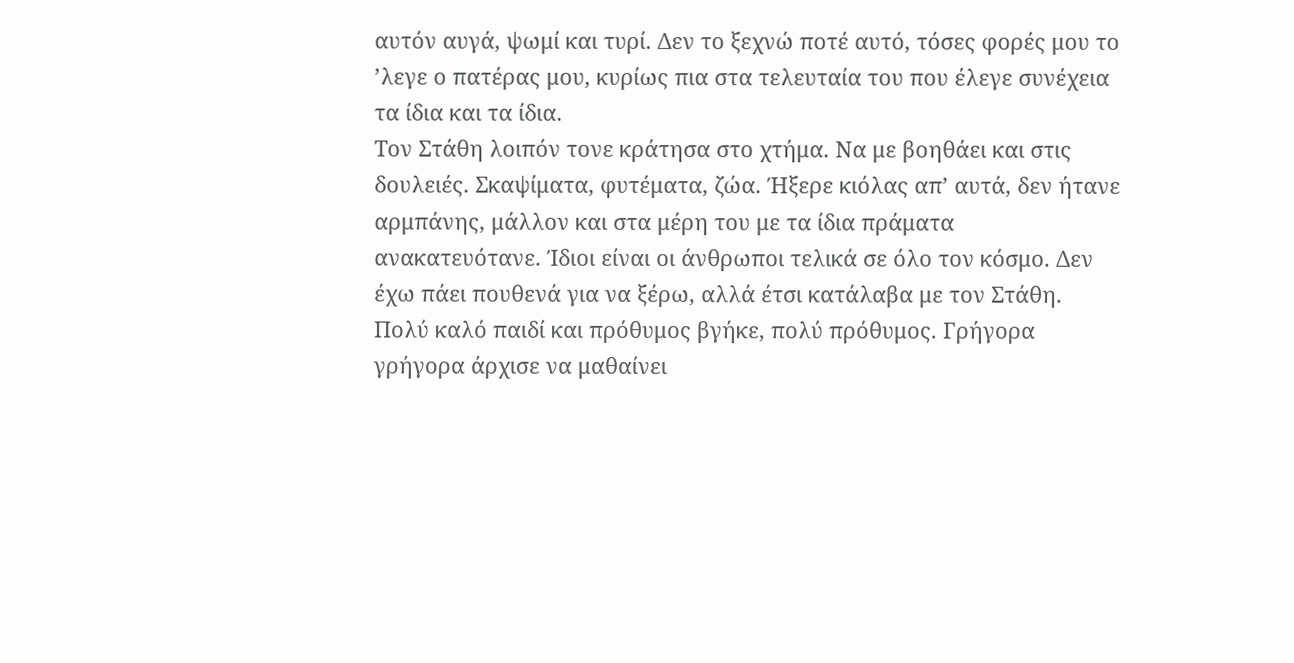αυτόν αυγά, ψωμί και τυρί. Δεν το ξεχνώ ποτέ αυτό, τόσες φορές μου το ’λεγε ο πατέρας μου, κυρίως πια στα τελευταία του που έλεγε συνέχεια τα ίδια και τα ίδια.
Τον Στάθη λοιπόν τονε κράτησα στο χτήμα. Να με βοηθάει και στις δουλειές. Σκαψίματα, φυτέματα, ζώα. Ήξερε κιόλας απ’ αυτά, δεν ήτανε αρμπάνης, μάλλον και στα μέρη του με τα ίδια πράματα ανακατευότανε. Ίδιοι είναι οι άνθρωποι τελικά σε όλο τον κόσμο. Δεν έχω πάει πουθενά για να ξέρω, αλλά έτσι κατάλαβα με τον Στάθη. Πολύ καλό παιδί και πρόθυμος βγήκε, πολύ πρόθυμος. Γρήγορα γρήγορα άρχισε να μαθαίνει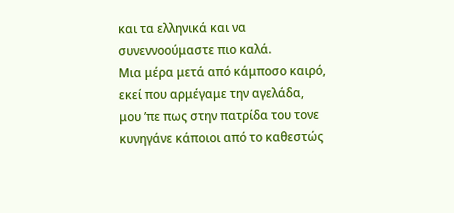και τα ελληνικά και να συνεννοούμαστε πιο καλά.
Μια μέρα μετά από κάμποσο καιρό, εκεί που αρμέγαμε την αγελάδα, μου ’πε πως στην πατρίδα του τονε κυνηγάνε κάποιοι από το καθεστώς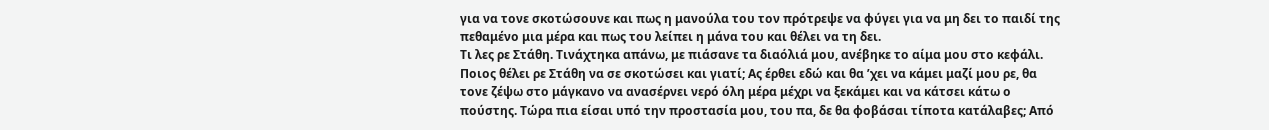για να τονε σκοτώσουνε και πως η μανούλα του τον πρότρεψε να φύγει για να μη δει το παιδί της πεθαμένο μια μέρα και πως του λείπει η μάνα του και θέλει να τη δει.
Τι λες ρε Στάθη. Τινάχτηκα απάνω, με πιάσανε τα διαόλιά μου, ανέβηκε το αίμα μου στο κεφάλι. Ποιος θέλει ρε Στάθη να σε σκοτώσει και γιατί; Ας έρθει εδώ και θα ’χει να κάμει μαζί μου ρε, θα τονε ζέψω στο μάγκανο να ανασέρνει νερό όλη μέρα μέχρι να ξεκάμει και να κάτσει κάτω ο πούστης. Τώρα πια είσαι υπό την προστασία μου, του πα, δε θα φοβάσαι τίποτα κατάλαβες; Από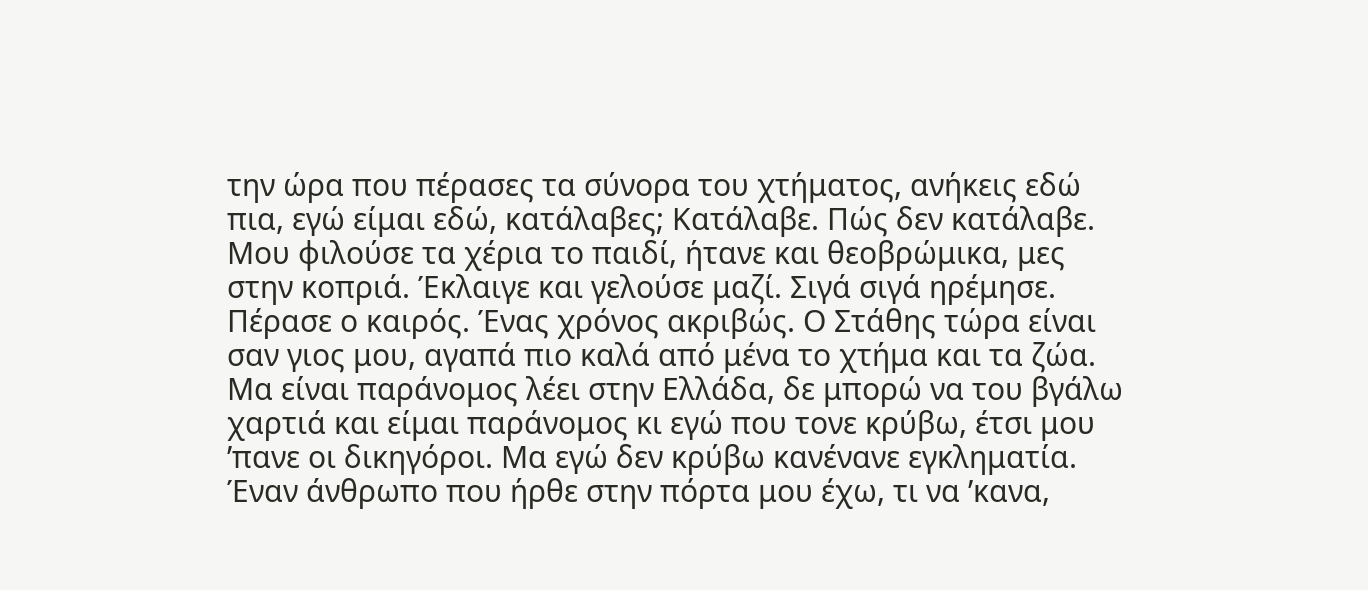την ώρα που πέρασες τα σύνορα του χτήματος, ανήκεις εδώ πια, εγώ είμαι εδώ, κατάλαβες; Κατάλαβε. Πώς δεν κατάλαβε. Μου φιλούσε τα χέρια το παιδί, ήτανε και θεοβρώμικα, μες στην κοπριά. Έκλαιγε και γελούσε μαζί. Σιγά σιγά ηρέμησε.
Πέρασε ο καιρός. Ένας χρόνος ακριβώς. Ο Στάθης τώρα είναι σαν γιος μου, αγαπά πιο καλά από μένα το χτήμα και τα ζώα. Μα είναι παράνομος λέει στην Ελλάδα, δε μπορώ να του βγάλω χαρτιά και είμαι παράνομος κι εγώ που τονε κρύβω, έτσι μου ’πανε οι δικηγόροι. Μα εγώ δεν κρύβω κανένανε εγκληματία. Έναν άνθρωπο που ήρθε στην πόρτα μου έχω, τι να ’κανα,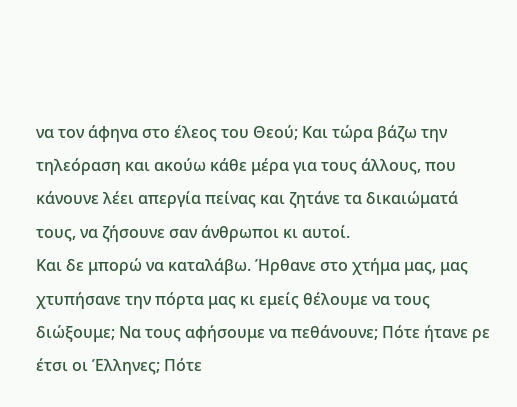να τον άφηνα στο έλεος του Θεού; Και τώρα βάζω την τηλεόραση και ακούω κάθε μέρα για τους άλλους, που κάνουνε λέει απεργία πείνας και ζητάνε τα δικαιώματά τους, να ζήσουνε σαν άνθρωποι κι αυτοί.
Και δε μπορώ να καταλάβω. Ήρθανε στο χτήμα μας, μας χτυπήσανε την πόρτα μας κι εμείς θέλουμε να τους διώξουμε; Να τους αφήσουμε να πεθάνουνε; Πότε ήτανε ρε έτσι οι Έλληνες; Πότε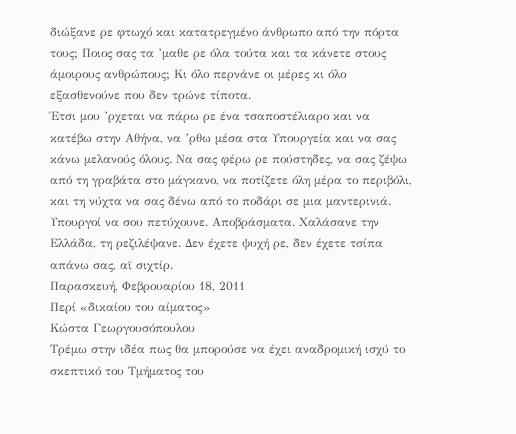διώξανε ρε φτωχό και κατατρεγμένο άνθρωπο από την πόρτα τους; Ποιος σας τα ’μαθε ρε όλα τούτα και τα κάνετε στους άμοιρους ανθρώπους; Κι όλο περνάνε οι μέρες κι όλο εξασθενούνε που δεν τρώνε τίποτα.
Έτσι μου ’ρχεται να πάρω ρε ένα τσαποστέλιαρο και να κατέβω στην Αθήνα, να ’ρθω μέσα στα Υπουργεία και να σας κάνω μελανούς όλους. Να σας φέρω ρε πούστηδες, να σας ζέψω από τη γραβάτα στο μάγκανο, να ποτίζετε όλη μέρα το περιβόλι, και τη νύχτα να σας δένω από το ποδάρι σε μια μαντερινιά. Υπουργοί να σου πετύχουνε. Αποβράσματα. Χαλάσανε την Ελλάδα, τη ρεζιλέψανε. Δεν έχετε ψυχή ρε, δεν έχετε τσίπα απάνω σας, αϊ σιχτίρ.
Παρασκευή, Φεβρουαρίου 18, 2011
Περί «δικαίου του αίματος»
Κώστα Γεωργουσόπουλου
Τρέμω στην ιδέα πως θα μπορούσε να έχει αναδρομική ισχύ το σκεπτικό του Τμήματος του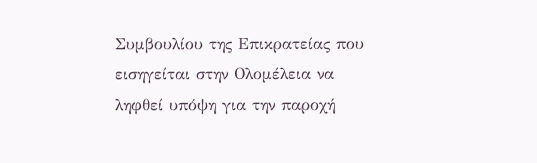Συμβουλίου της Επικρατείας που εισηγείται στην Ολομέλεια να ληφθεί υπόψη για την παροχή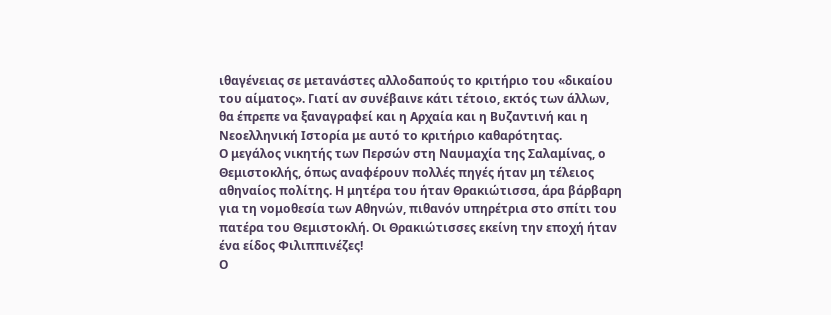ιθαγένειας σε μετανάστες αλλοδαπούς το κριτήριο του «δικαίου του αίματος». Γιατί αν συνέβαινε κάτι τέτοιο, εκτός των άλλων, θα έπρεπε να ξαναγραφεί και η Αρχαία και η Βυζαντινή και η Νεοελληνική Ιστορία με αυτό το κριτήριο καθαρότητας.
Ο μεγάλος νικητής των Περσών στη Ναυμαχία της Σαλαμίνας, ο Θεμιστοκλής, όπως αναφέρουν πολλές πηγές ήταν μη τέλειος αθηναίος πολίτης. Η μητέρα του ήταν Θρακιώτισσα, άρα βάρβαρη για τη νομοθεσία των Αθηνών, πιθανόν υπηρέτρια στο σπίτι του πατέρα του Θεμιστοκλή. Οι Θρακιώτισσες εκείνη την εποχή ήταν ένα είδος Φιλιππινέζες!
Ο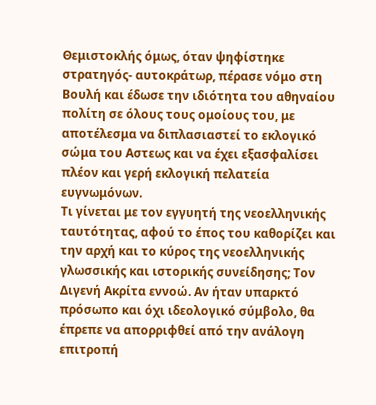Θεμιστοκλής όμως, όταν ψηφίστηκε στρατηγός- αυτοκράτωρ, πέρασε νόμο στη Βουλή και έδωσε την ιδιότητα του αθηναίου πολίτη σε όλους τους ομοίους του, με αποτέλεσμα να διπλασιαστεί το εκλογικό σώμα του Αστεως και να έχει εξασφαλίσει πλέον και γερή εκλογική πελατεία ευγνωμόνων.
Τι γίνεται με τον εγγυητή της νεοελληνικής ταυτότητας, αφού το έπος του καθορίζει και την αρχή και το κύρος της νεοελληνικής γλωσσικής και ιστορικής συνείδησης; Τον Διγενή Ακρίτα εννοώ. Αν ήταν υπαρκτό πρόσωπο και όχι ιδεολογικό σύμβολο, θα έπρεπε να απορριφθεί από την ανάλογη επιτροπή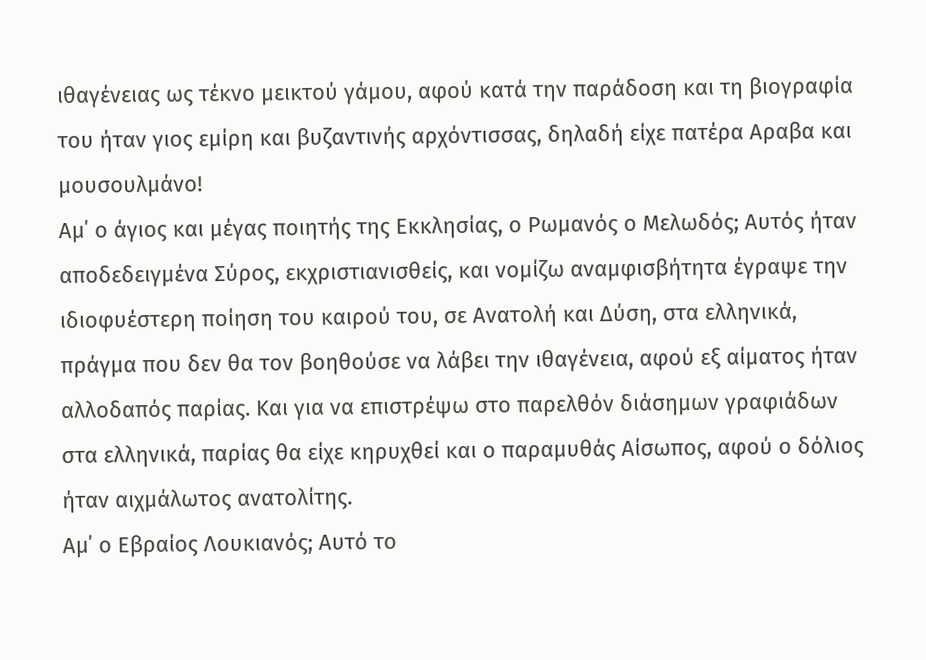ιθαγένειας ως τέκνο μεικτού γάμου, αφού κατά την παράδοση και τη βιογραφία του ήταν γιος εμίρη και βυζαντινής αρχόντισσας, δηλαδή είχε πατέρα Αραβα και μουσουλμάνο!
Αμ΄ ο άγιος και μέγας ποιητής της Εκκλησίας, ο Ρωμανός ο Μελωδός; Αυτός ήταν αποδεδειγμένα Σύρος, εκχριστιανισθείς, και νομίζω αναμφισβήτητα έγραψε την ιδιοφυέστερη ποίηση του καιρού του, σε Ανατολή και Δύση, στα ελληνικά, πράγμα που δεν θα τον βοηθούσε να λάβει την ιθαγένεια, αφού εξ αίματος ήταν αλλοδαπός παρίας. Και για να επιστρέψω στο παρελθόν διάσημων γραφιάδων στα ελληνικά, παρίας θα είχε κηρυχθεί και ο παραμυθάς Αίσωπος, αφού ο δόλιος ήταν αιχμάλωτος ανατολίτης.
Αμ΄ ο Εβραίος Λουκιανός; Αυτό το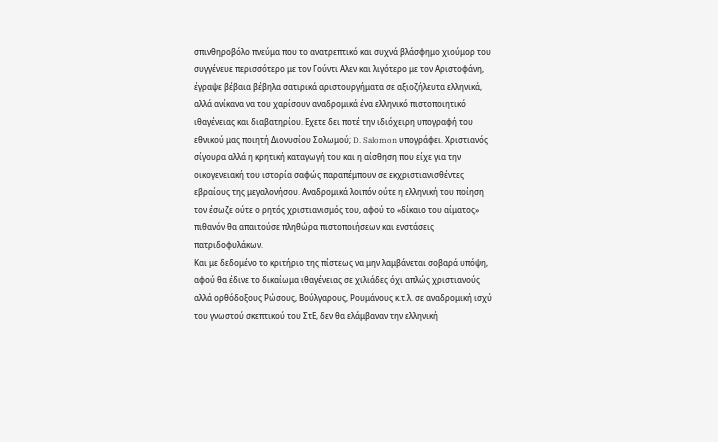σπινθηροβόλο πνεύμα που το ανατρεπτικό και συχνά βλάσφημο χιούμορ του συγγένευε περισσότερο με τον Γούντι Αλεν και λιγότερο με τον Αριστοφάνη, έγραψε βέβαια βέβηλα σατιρικά αριστουργήματα σε αξιοζήλευτα ελληνικά, αλλά ανίκανα να του χαρίσουν αναδρομικά ένα ελληνικό πιστοποιητικό ιθαγένειας και διαβατηρίου. Εχετε δει ποτέ την ιδιόχειρη υπογραφή του εθνικού μας ποιητή Διονυσίου Σολωμού; D. Salomon υπογράφει. Χριστιανός σίγουρα αλλά η κρητική καταγωγή του και η αίσθηση που είχε για την οικογενειακή του ιστορία σαφώς παραπέμπουν σε εκχριστιανισθέντες εβραίους της μεγαλονήσου. Αναδρομικά λοιπόν ούτε η ελληνική του ποίηση τον έσωζε ούτε ο ρητός χριστιανισμός του, αφού το «δίκαιο του αίματος» πιθανόν θα απαιτούσε πληθώρα πιστοποιήσεων και ενστάσεις πατριδοφυλάκων.
Και με δεδομένο το κριτήριο της πίστεως να μην λαμβάνεται σοβαρά υπόψη, αφού θα έδινε το δικαίωμα ιθαγένειας σε χιλιάδες όχι απλώς χριστιανούς αλλά ορθόδοξους Ρώσους, Βούλγαρους, Ρουμάνους κ.τ.λ. σε αναδρομική ισχύ του γνωστού σκεπτικού του ΣτΕ, δεν θα ελάμβαναν την ελληνική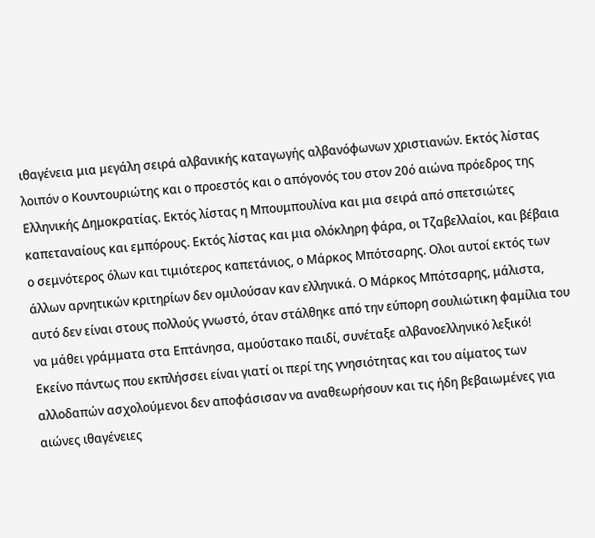ιθαγένεια μια μεγάλη σειρά αλβανικής καταγωγής αλβανόφωνων χριστιανών. Εκτός λίστας λοιπόν ο Κουντουριώτης και ο προεστός και ο απόγονός του στον 20ό αιώνα πρόεδρος της Ελληνικής Δημοκρατίας. Εκτός λίστας η Μπουμπουλίνα και μια σειρά από σπετσιώτες καπεταναίους και εμπόρους. Εκτός λίστας και μια ολόκληρη φάρα, οι Τζαβελλαίοι, και βέβαια ο σεμνότερος όλων και τιμιότερος καπετάνιος, ο Μάρκος Μπότσαρης. Ολοι αυτοί εκτός των άλλων αρνητικών κριτηρίων δεν ομιλούσαν καν ελληνικά. Ο Μάρκος Μπότσαρης, μάλιστα, αυτό δεν είναι στους πολλούς γνωστό, όταν στάλθηκε από την εύπορη σουλιώτικη φαμίλια του να μάθει γράμματα στα Επτάνησα, αμούστακο παιδί, συνέταξε αλβανοελληνικό λεξικό!
Εκείνο πάντως που εκπλήσσει είναι γιατί οι περί της γνησιότητας και του αίματος των αλλοδαπών ασχολούμενοι δεν αποφάσισαν να αναθεωρήσουν και τις ήδη βεβαιωμένες για αιώνες ιθαγένειες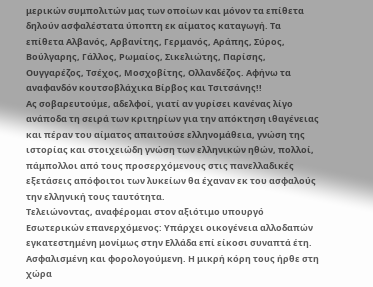μερικών συμπολιτών μας των οποίων και μόνον τα επίθετα δηλούν ασφαλέστατα ύποπτη εκ αίματος καταγωγή. Τα επίθετα Αλβανός, Αρβανίτης, Γερμανός, Αράπης, Σύρος, Βούλγαρης, Γάλλος, Ρωμαίος, Σικελιώτης, Παρίσης, Ουγγαρέζος, Τσέχος, Μοσχοβίτης, Ολλανδέζος. Αφήνω τα αναφανδόν κουτσοβλάχικα Βίρβος και Τσιτσάνης!!
Ας σοβαρευτούμε, αδελφοί, γιατί αν γυρίσει κανένας λίγο ανάποδα τη σειρά των κριτηρίων για την απόκτηση ιθαγένειας και πέραν του αίματος απαιτούσε ελληνομάθεια, γνώση της ιστορίας και στοιχειώδη γνώση των ελληνικών ηθών, πολλοί, πάμπολλοι από τους προσερχόμενους στις πανελλαδικές εξετάσεις απόφοιτοι των λυκείων θα έχαναν εκ του ασφαλούς την ελληνική τους ταυτότητα.
Τελειώνοντας, αναφέρομαι στον αξιότιμο υπουργό Εσωτερικών επανερχόμενος: Υπάρχει οικογένεια αλλοδαπών εγκατεστημένη μονίμως στην Ελλάδα επί είκοσι συναπτά έτη. Ασφαλισμένη και φορολογούμενη. Η μικρή κόρη τους ήρθε στη χώρα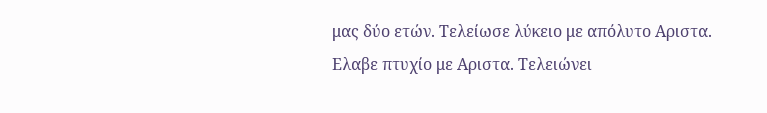μας δύο ετών. Τελείωσε λύκειο με απόλυτο Αριστα. Ελαβε πτυχίο με Αριστα. Τελειώνει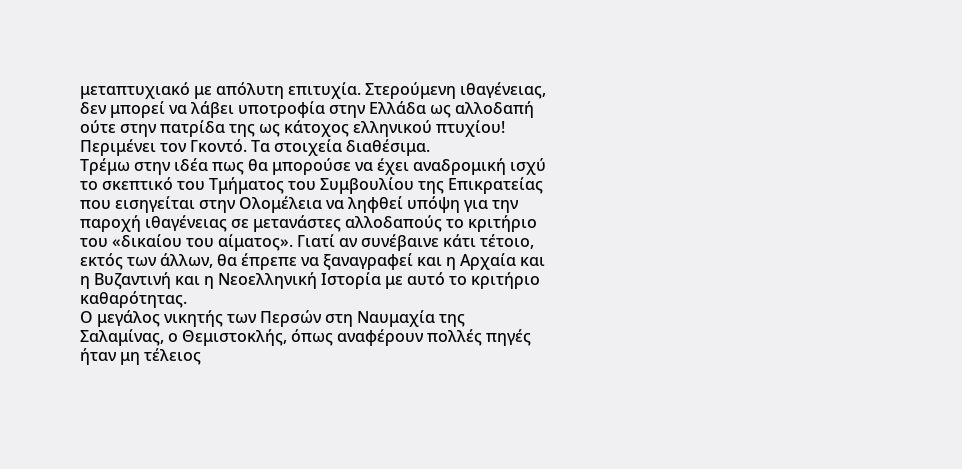μεταπτυχιακό με απόλυτη επιτυχία. Στερούμενη ιθαγένειας, δεν μπορεί να λάβει υποτροφία στην Ελλάδα ως αλλοδαπή ούτε στην πατρίδα της ως κάτοχος ελληνικού πτυχίου! Περιμένει τον Γκοντό. Τα στοιχεία διαθέσιμα.
Τρέμω στην ιδέα πως θα μπορούσε να έχει αναδρομική ισχύ το σκεπτικό του Τμήματος του Συμβουλίου της Επικρατείας που εισηγείται στην Ολομέλεια να ληφθεί υπόψη για την παροχή ιθαγένειας σε μετανάστες αλλοδαπούς το κριτήριο του «δικαίου του αίματος». Γιατί αν συνέβαινε κάτι τέτοιο, εκτός των άλλων, θα έπρεπε να ξαναγραφεί και η Αρχαία και η Βυζαντινή και η Νεοελληνική Ιστορία με αυτό το κριτήριο καθαρότητας.
Ο μεγάλος νικητής των Περσών στη Ναυμαχία της Σαλαμίνας, ο Θεμιστοκλής, όπως αναφέρουν πολλές πηγές ήταν μη τέλειος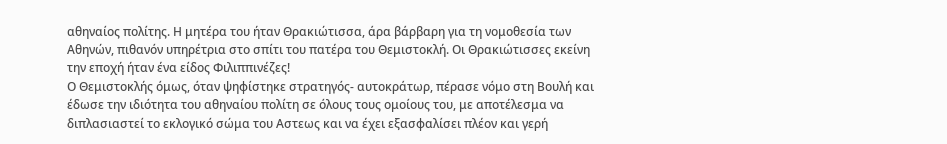αθηναίος πολίτης. Η μητέρα του ήταν Θρακιώτισσα, άρα βάρβαρη για τη νομοθεσία των Αθηνών, πιθανόν υπηρέτρια στο σπίτι του πατέρα του Θεμιστοκλή. Οι Θρακιώτισσες εκείνη την εποχή ήταν ένα είδος Φιλιππινέζες!
Ο Θεμιστοκλής όμως, όταν ψηφίστηκε στρατηγός- αυτοκράτωρ, πέρασε νόμο στη Βουλή και έδωσε την ιδιότητα του αθηναίου πολίτη σε όλους τους ομοίους του, με αποτέλεσμα να διπλασιαστεί το εκλογικό σώμα του Αστεως και να έχει εξασφαλίσει πλέον και γερή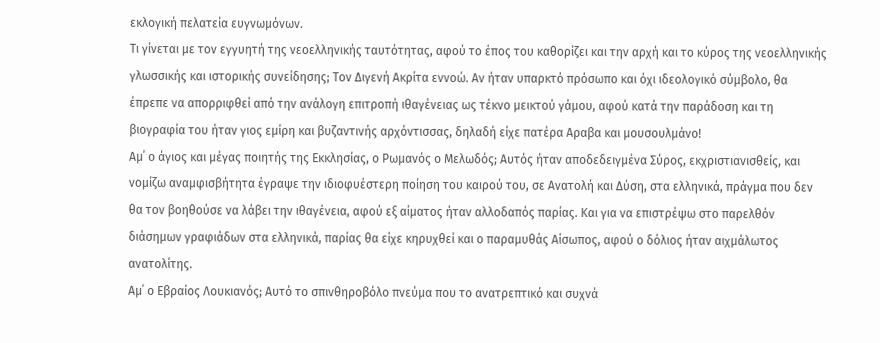εκλογική πελατεία ευγνωμόνων.
Τι γίνεται με τον εγγυητή της νεοελληνικής ταυτότητας, αφού το έπος του καθορίζει και την αρχή και το κύρος της νεοελληνικής γλωσσικής και ιστορικής συνείδησης; Τον Διγενή Ακρίτα εννοώ. Αν ήταν υπαρκτό πρόσωπο και όχι ιδεολογικό σύμβολο, θα έπρεπε να απορριφθεί από την ανάλογη επιτροπή ιθαγένειας ως τέκνο μεικτού γάμου, αφού κατά την παράδοση και τη βιογραφία του ήταν γιος εμίρη και βυζαντινής αρχόντισσας, δηλαδή είχε πατέρα Αραβα και μουσουλμάνο!
Αμ΄ ο άγιος και μέγας ποιητής της Εκκλησίας, ο Ρωμανός ο Μελωδός; Αυτός ήταν αποδεδειγμένα Σύρος, εκχριστιανισθείς, και νομίζω αναμφισβήτητα έγραψε την ιδιοφυέστερη ποίηση του καιρού του, σε Ανατολή και Δύση, στα ελληνικά, πράγμα που δεν θα τον βοηθούσε να λάβει την ιθαγένεια, αφού εξ αίματος ήταν αλλοδαπός παρίας. Και για να επιστρέψω στο παρελθόν διάσημων γραφιάδων στα ελληνικά, παρίας θα είχε κηρυχθεί και ο παραμυθάς Αίσωπος, αφού ο δόλιος ήταν αιχμάλωτος ανατολίτης.
Αμ΄ ο Εβραίος Λουκιανός; Αυτό το σπινθηροβόλο πνεύμα που το ανατρεπτικό και συχνά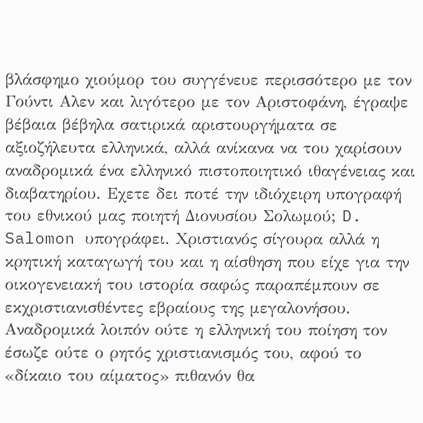βλάσφημο χιούμορ του συγγένευε περισσότερο με τον Γούντι Αλεν και λιγότερο με τον Αριστοφάνη, έγραψε βέβαια βέβηλα σατιρικά αριστουργήματα σε αξιοζήλευτα ελληνικά, αλλά ανίκανα να του χαρίσουν αναδρομικά ένα ελληνικό πιστοποιητικό ιθαγένειας και διαβατηρίου. Εχετε δει ποτέ την ιδιόχειρη υπογραφή του εθνικού μας ποιητή Διονυσίου Σολωμού; D. Salomon υπογράφει. Χριστιανός σίγουρα αλλά η κρητική καταγωγή του και η αίσθηση που είχε για την οικογενειακή του ιστορία σαφώς παραπέμπουν σε εκχριστιανισθέντες εβραίους της μεγαλονήσου. Αναδρομικά λοιπόν ούτε η ελληνική του ποίηση τον έσωζε ούτε ο ρητός χριστιανισμός του, αφού το «δίκαιο του αίματος» πιθανόν θα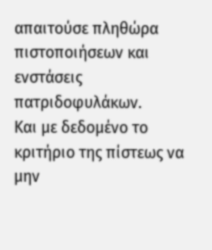απαιτούσε πληθώρα πιστοποιήσεων και ενστάσεις πατριδοφυλάκων.
Και με δεδομένο το κριτήριο της πίστεως να μην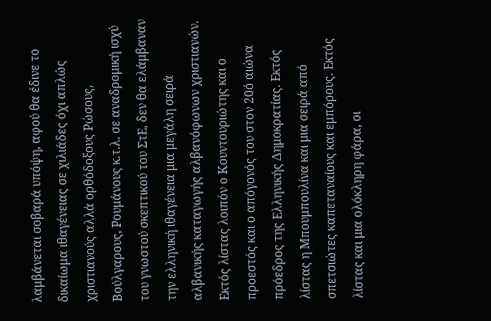λαμβάνεται σοβαρά υπόψη, αφού θα έδινε το δικαίωμα ιθαγένειας σε χιλιάδες όχι απλώς χριστιανούς αλλά ορθόδοξους Ρώσους, Βούλγαρους, Ρουμάνους κ.τ.λ. σε αναδρομική ισχύ του γνωστού σκεπτικού του ΣτΕ, δεν θα ελάμβαναν την ελληνική ιθαγένεια μια μεγάλη σειρά αλβανικής καταγωγής αλβανόφωνων χριστιανών. Εκτός λίστας λοιπόν ο Κουντουριώτης και ο προεστός και ο απόγονός του στον 20ό αιώνα πρόεδρος της Ελληνικής Δημοκρατίας. Εκτός λίστας η Μπουμπουλίνα και μια σειρά από σπετσιώτες καπεταναίους και εμπόρους. Εκτός λίστας και μια ολόκληρη φάρα, οι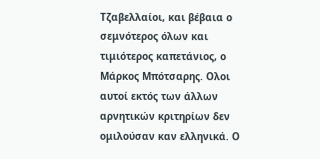Τζαβελλαίοι, και βέβαια ο σεμνότερος όλων και τιμιότερος καπετάνιος, ο Μάρκος Μπότσαρης. Ολοι αυτοί εκτός των άλλων αρνητικών κριτηρίων δεν ομιλούσαν καν ελληνικά. Ο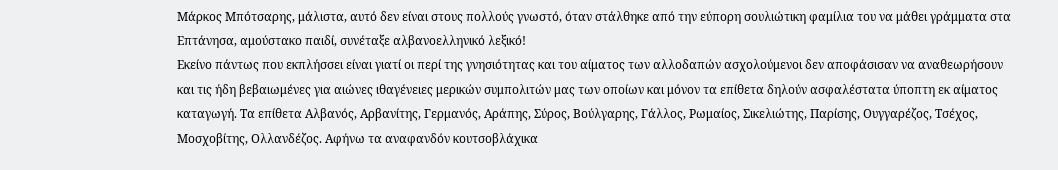Μάρκος Μπότσαρης, μάλιστα, αυτό δεν είναι στους πολλούς γνωστό, όταν στάλθηκε από την εύπορη σουλιώτικη φαμίλια του να μάθει γράμματα στα Επτάνησα, αμούστακο παιδί, συνέταξε αλβανοελληνικό λεξικό!
Εκείνο πάντως που εκπλήσσει είναι γιατί οι περί της γνησιότητας και του αίματος των αλλοδαπών ασχολούμενοι δεν αποφάσισαν να αναθεωρήσουν και τις ήδη βεβαιωμένες για αιώνες ιθαγένειες μερικών συμπολιτών μας των οποίων και μόνον τα επίθετα δηλούν ασφαλέστατα ύποπτη εκ αίματος καταγωγή. Τα επίθετα Αλβανός, Αρβανίτης, Γερμανός, Αράπης, Σύρος, Βούλγαρης, Γάλλος, Ρωμαίος, Σικελιώτης, Παρίσης, Ουγγαρέζος, Τσέχος, Μοσχοβίτης, Ολλανδέζος. Αφήνω τα αναφανδόν κουτσοβλάχικα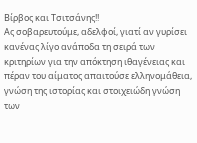Βίρβος και Τσιτσάνης!!
Ας σοβαρευτούμε, αδελφοί, γιατί αν γυρίσει κανένας λίγο ανάποδα τη σειρά των κριτηρίων για την απόκτηση ιθαγένειας και πέραν του αίματος απαιτούσε ελληνομάθεια, γνώση της ιστορίας και στοιχειώδη γνώση των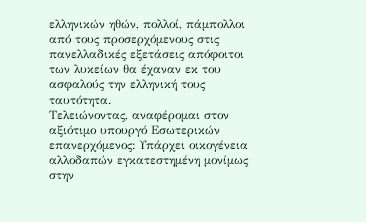ελληνικών ηθών, πολλοί, πάμπολλοι από τους προσερχόμενους στις πανελλαδικές εξετάσεις απόφοιτοι των λυκείων θα έχαναν εκ του ασφαλούς την ελληνική τους ταυτότητα.
Τελειώνοντας, αναφέρομαι στον αξιότιμο υπουργό Εσωτερικών επανερχόμενος: Υπάρχει οικογένεια αλλοδαπών εγκατεστημένη μονίμως στην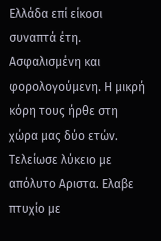Ελλάδα επί είκοσι συναπτά έτη. Ασφαλισμένη και φορολογούμενη. Η μικρή κόρη τους ήρθε στη χώρα μας δύο ετών. Τελείωσε λύκειο με απόλυτο Αριστα. Ελαβε πτυχίο με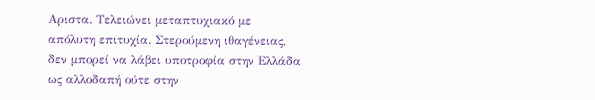Αριστα. Τελειώνει μεταπτυχιακό με απόλυτη επιτυχία. Στερούμενη ιθαγένειας, δεν μπορεί να λάβει υποτροφία στην Ελλάδα ως αλλοδαπή ούτε στην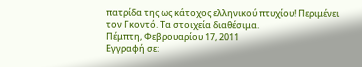πατρίδα της ως κάτοχος ελληνικού πτυχίου! Περιμένει τον Γκοντό. Τα στοιχεία διαθέσιμα.
Πέμπτη, Φεβρουαρίου 17, 2011
Εγγραφή σε: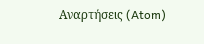Αναρτήσεις (Atom)